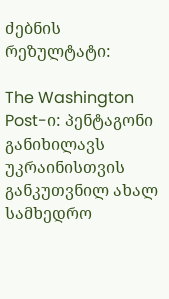ძებნის რეზულტატი:

The Washington Post-ი: პენტაგონი განიხილავს უკრაინისთვის განკუთვნილ ახალ სამხედრო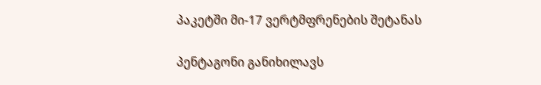პაკეტში მი-17 ვერტმფრენების შეტანას

პენტაგონი განიხილავს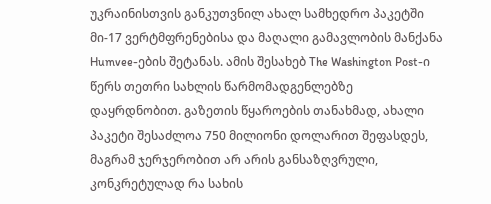უკრაინისთვის განკუთვნილ ახალ სამხედრო პაკეტში მი-17 ვერტმფრენებისა და მაღალი გამავლობის მანქანა Humvee-ების შეტანას. ამის შესახებ The Washington Post-ი წერს თეთრი სახლის წარმომადგენლებზე დაყრდნობით. გაზეთის წყაროების თანახმად, ახალი პაკეტი შესაძლოა 750 მილიონი დოლარით შეფასდეს, მაგრამ ჯერჯერობით არ არის განსაზღვრული, კონკრეტულად რა სახის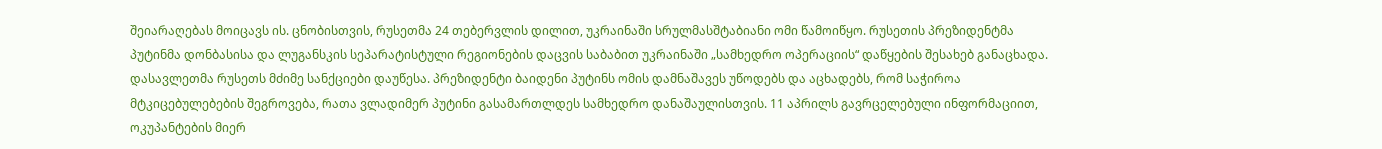შეიარაღებას მოიცავს ის. ცნობისთვის, რუსეთმა 24 თებერვლის დილით, უკრაინაში სრულმასშტაბიანი ომი წამოიწყო. რუსეთის პრეზიდენტმა პუტინმა დონბასისა და ლუგანსკის სეპარატისტული რეგიონების დაცვის საბაბით უკრაინაში „სამხედრო ოპერაციის“ დაწყების შესახებ განაცხადა. დასავლეთმა რუსეთს მძიმე სანქციები დაუწესა. პრეზიდენტი ბაიდენი პუტინს ომის დამნაშავეს უწოდებს და აცხადებს, რომ საჭიროა მტკიცებულებების შეგროვება, რათა ვლადიმერ პუტინი გასამართლდეს სამხედრო დანაშაულისთვის. 11 აპრილს გავრცელებული ინფორმაციით, ოკუპანტების მიერ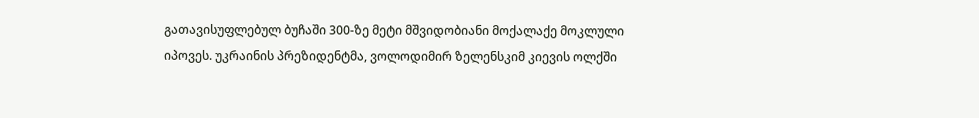გათავისუფლებულ ბუჩაში 300-ზე მეტი მშვიდობიანი მოქალაქე მოკლული იპოვეს. უკრაინის პრეზიდენტმა, ვოლოდიმირ ზელენსკიმ კიევის ოლქში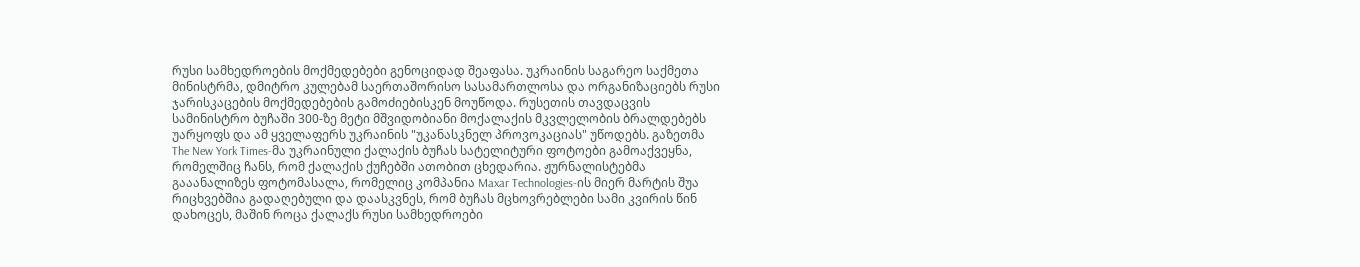რუსი სამხედროების მოქმედებები გენოციდად შეაფასა. უკრაინის საგარეო საქმეთა მინისტრმა, დმიტრო კულებამ საერთაშორისო სასამართლოსა და ორგანიზაციებს რუსი ჯარისკაცების მოქმედებების გამოძიებისკენ მოუწოდა. რუსეთის თავდაცვის სამინისტრო ბუჩაში 300-ზე მეტი მშვიდობიანი მოქალაქის მკვლელობის ბრალდებებს უარყოფს და ამ ყველაფერს უკრაინის "უკანასკნელ პროვოკაციას" უწოდებს. გაზეთმა The New York Times-მა უკრაინული ქალაქის ბუჩას სატელიტური ფოტოები გამოაქვეყნა, რომელშიც ჩანს, რომ ქალაქის ქუჩებში ათობით ცხედარია. ჟურნალისტებმა გააანალიზეს ფოტომასალა, რომელიც კომპანია Maxar Technologies-ის მიერ მარტის შუა რიცხვებშია გადაღებული და დაასკვნეს, რომ ბუჩას მცხოვრებლები სამი კვირის წინ დახოცეს, მაშინ როცა ქალაქს რუსი სამხედროები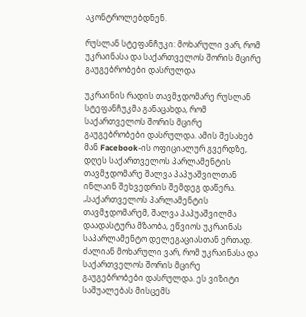აკონტროლებდნენ.

რუსლან სტეფანჩუკი: მოხარული ვარ, რომ უკრაინასა და საქართველოს შორის მცირე გაუგებრობები დასრულდა

უკრაინის რადის თავმჯდომარე რუსლან სტეფანჩუკმა განაცახდა, რომ საქართველოს შორის მცირე გაუგებრობები დასრულდა. ამის შესახებ მან Facebook-ის ოფიციალურ გვერდზე, დღეს საქართველოს პარლამენტის თავმჯდომარე შალვა პაპუაშვილთან ინლაინ შეხვედრის შემდეგ დაწერა. „საქართველოს პარლამენტის თავმჯდომარემ, შალვა პაპუაშვილმა დაადასტურა მზაობა, ეწვიოს უკრაინას საპარლამენტო დელეგაციასთან ერთად. ძალიან მოხარული ვარ, რომ უკრაინასა და საქართველოს შორის მცირე გაუგებრობები დასრულდა. ეს ვიზიტი საშუალებას მისცემს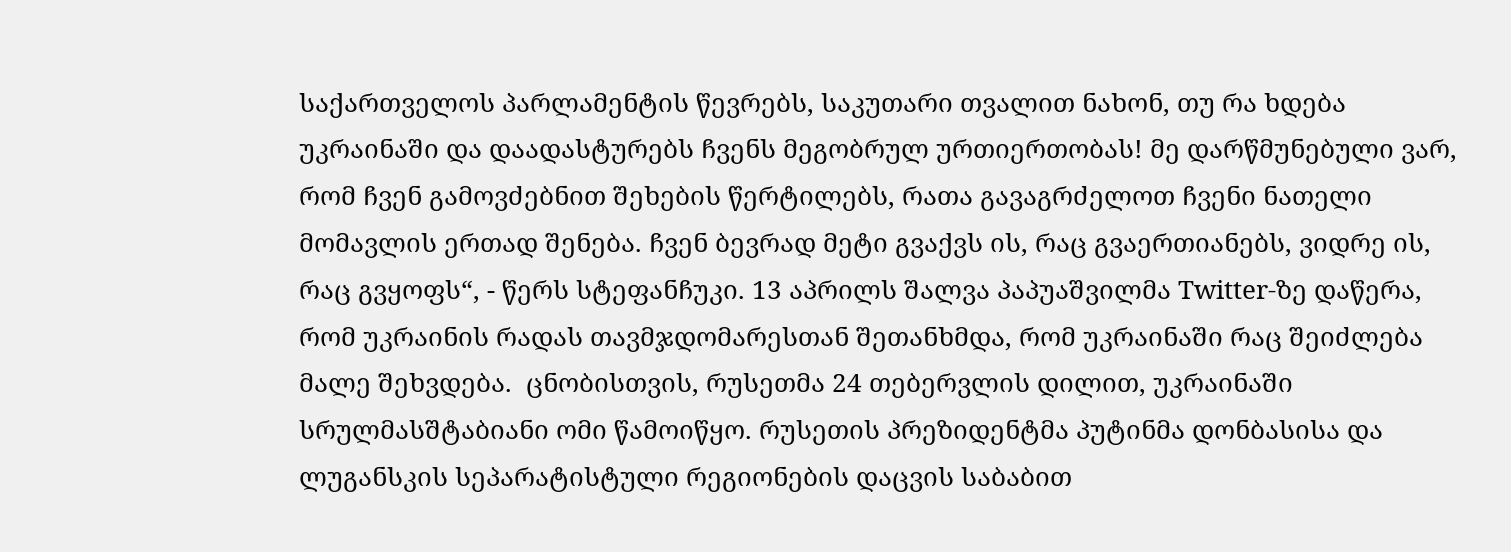საქართველოს პარლამენტის წევრებს, საკუთარი თვალით ნახონ, თუ რა ხდება უკრაინაში და დაადასტურებს ჩვენს მეგობრულ ურთიერთობას! მე დარწმუნებული ვარ, რომ ჩვენ გამოვძებნით შეხების წერტილებს, რათა გავაგრძელოთ ჩვენი ნათელი მომავლის ერთად შენება. ჩვენ ბევრად მეტი გვაქვს ის, რაც გვაერთიანებს, ვიდრე ის, რაც გვყოფს“, - წერს სტეფანჩუკი. 13 აპრილს შალვა პაპუაშვილმა Twitter-ზე დაწერა, რომ უკრაინის რადას თავმჯდომარესთან შეთანხმდა, რომ უკრაინაში რაც შეიძლება მალე შეხვდება.  ცნობისთვის, რუსეთმა 24 თებერვლის დილით, უკრაინაში სრულმასშტაბიანი ომი წამოიწყო. რუსეთის პრეზიდენტმა პუტინმა დონბასისა და ლუგანსკის სეპარატისტული რეგიონების დაცვის საბაბით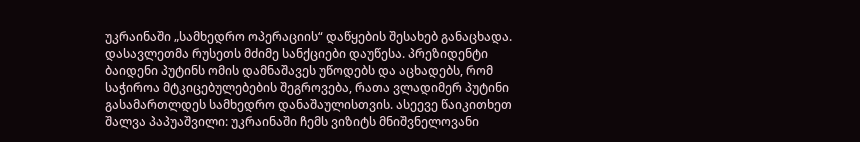უკრაინაში „სამხედრო ოპერაციის“ დაწყების შესახებ განაცხადა. დასავლეთმა რუსეთს მძიმე სანქციები დაუწესა. პრეზიდენტი ბაიდენი პუტინს ომის დამნაშავეს უწოდებს და აცხადებს, რომ საჭიროა მტკიცებულებების შეგროვება, რათა ვლადიმერ პუტინი გასამართლდეს სამხედრო დანაშაულისთვის. ასეევე წაიკითხეთ შალვა პაპუაშვილი: უკრაინაში ჩემს ვიზიტს მნიშვნელოვანი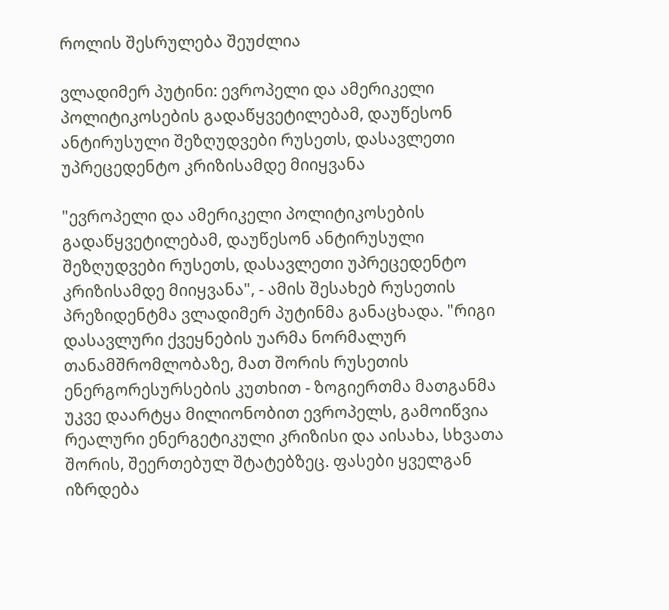როლის შესრულება შეუძლია

ვლადიმერ პუტინი: ევროპელი და ამერიკელი პოლიტიკოსების გადაწყვეტილებამ, დაუწესონ ანტირუსული შეზღუდვები რუსეთს, დასავლეთი უპრეცედენტო კრიზისამდე მიიყვანა

"ევროპელი და ამერიკელი პოლიტიკოსების გადაწყვეტილებამ, დაუწესონ ანტირუსული შეზღუდვები რუსეთს, დასავლეთი უპრეცედენტო კრიზისამდე მიიყვანა", - ამის შესახებ რუსეთის პრეზიდენტმა ვლადიმერ პუტინმა განაცხადა. "რიგი დასავლური ქვეყნების უარმა ნორმალურ თანამშრომლობაზე, მათ შორის რუსეთის ენერგორესურსების კუთხით - ზოგიერთმა მათგანმა უკვე დაარტყა მილიონობით ევროპელს, გამოიწვია რეალური ენერგეტიკული კრიზისი და აისახა, სხვათა შორის, შეერთებულ შტატებზეც. ფასები ყველგან იზრდება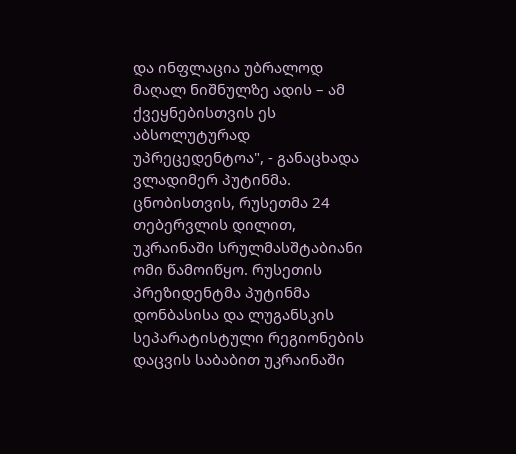და ინფლაცია უბრალოდ მაღალ ნიშნულზე ადის – ამ ქვეყნებისთვის ეს აბსოლუტურად უპრეცედენტოა", - განაცხადა ვლადიმერ პუტინმა. ცნობისთვის, რუსეთმა 24 თებერვლის დილით, უკრაინაში სრულმასშტაბიანი ომი წამოიწყო. რუსეთის პრეზიდენტმა პუტინმა დონბასისა და ლუგანსკის სეპარატისტული რეგიონების დაცვის საბაბით უკრაინაში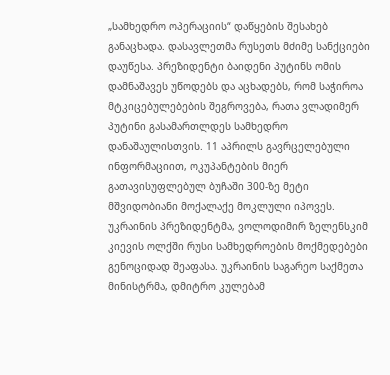„სამხედრო ოპერაციის“ დაწყების შესახებ განაცხადა. დასავლეთმა რუსეთს მძიმე სანქციები დაუწესა. პრეზიდენტი ბაიდენი პუტინს ომის დამნაშავეს უწოდებს და აცხადებს, რომ საჭიროა მტკიცებულებების შეგროვება, რათა ვლადიმერ პუტინი გასამართლდეს სამხედრო დანაშაულისთვის. 11 აპრილს გავრცელებული ინფორმაციით, ოკუპანტების მიერ გათავისუფლებულ ბუჩაში 300-ზე მეტი მშვიდობიანი მოქალაქე მოკლული იპოვეს. უკრაინის პრეზიდენტმა, ვოლოდიმირ ზელენსკიმ კიევის ოლქში რუსი სამხედროების მოქმედებები გენოციდად შეაფასა. უკრაინის საგარეო საქმეთა მინისტრმა, დმიტრო კულებამ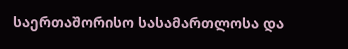საერთაშორისო სასამართლოსა და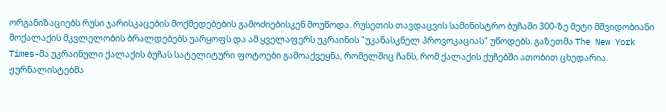ორგანიზაციებს რუსი ჯარისკაცების მოქმედებების გამოძიებისკენ მოუწოდა. რუსეთის თავდაცვის სამინისტრო ბუჩაში 300-ზე მეტი მშვიდობიანი მოქალაქის მკვლელობის ბრალდებებს უარყოფს და ამ ყველაფერს უკრაინის "უკანასკნელ პროვოკაციას" უწოდებს. გაზეთმა The New York Times-მა უკრაინული ქალაქის ბუჩას სატელიტური ფოტოები გამოაქვეყნა, რომელშიც ჩანს, რომ ქალაქის ქუჩებში ათობით ცხედარია. ჟურნალისტებმა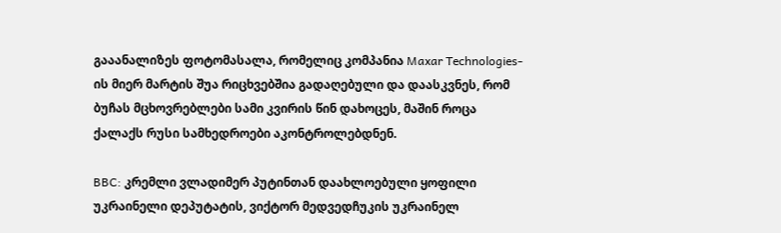გააანალიზეს ფოტომასალა, რომელიც კომპანია Maxar Technologies-ის მიერ მარტის შუა რიცხვებშია გადაღებული და დაასკვნეს, რომ ბუჩას მცხოვრებლები სამი კვირის წინ დახოცეს, მაშინ როცა ქალაქს რუსი სამხედროები აკონტროლებდნენ.

BBC: კრემლი ვლადიმერ პუტინთან დაახლოებული ყოფილი უკრაინელი დეპუტატის, ვიქტორ მედვედჩუკის უკრაინელ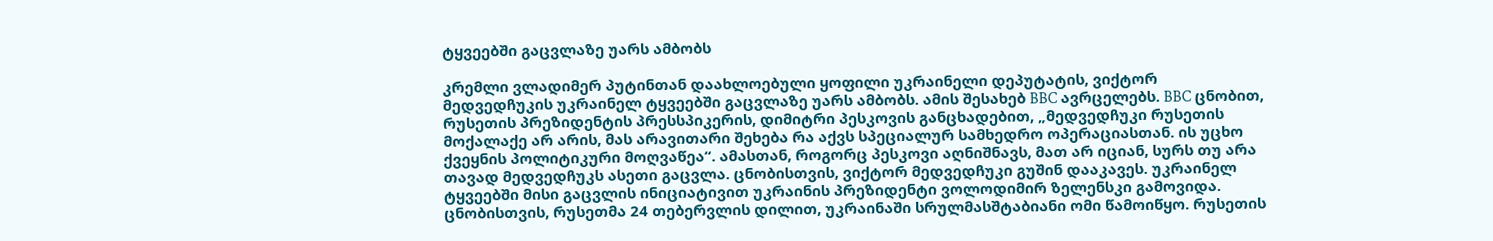ტყვეებში გაცვლაზე უარს ამბობს

კრემლი ვლადიმერ პუტინთან დაახლოებული ყოფილი უკრაინელი დეპუტატის, ვიქტორ მედვედჩუკის უკრაინელ ტყვეებში გაცვლაზე უარს ამბობს. ამის შესახებ BBC ავრცელებს. BBC ცნობით, რუსეთის პრეზიდენტის პრესსპიკერის, დიმიტრი პესკოვის განცხადებით, „მედვედჩუკი რუსეთის მოქალაქე არ არის, მას არავითარი შეხება რა აქვს სპეციალურ სამხედრო ოპერაციასთან. ის უცხო ქვეყნის პოლიტიკური მოღვაწეა“. ამასთან, როგორც პესკოვი აღნიშნავს, მათ არ იციან, სურს თუ არა თავად მედვედჩუკს ასეთი გაცვლა. ცნობისთვის, ვიქტორ მედვედჩუკი გუშინ დააკავეს. უკრაინელ ტყვეებში მისი გაცვლის ინიციატივით უკრაინის პრეზიდენტი ვოლოდიმირ ზელენსკი გამოვიდა. ცნობისთვის, რუსეთმა 24 თებერვლის დილით, უკრაინაში სრულმასშტაბიანი ომი წამოიწყო. რუსეთის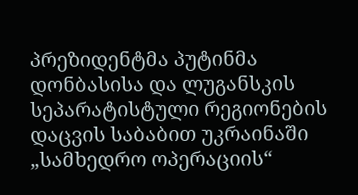პრეზიდენტმა პუტინმა დონბასისა და ლუგანსკის სეპარატისტული რეგიონების დაცვის საბაბით უკრაინაში „სამხედრო ოპერაციის“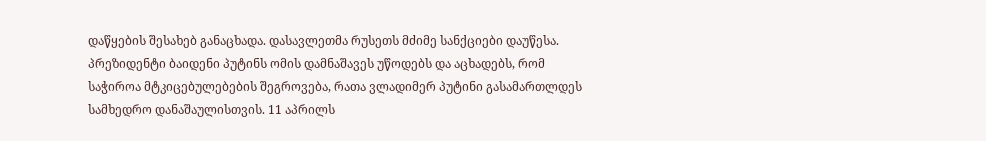დაწყების შესახებ განაცხადა. დასავლეთმა რუსეთს მძიმე სანქციები დაუწესა. პრეზიდენტი ბაიდენი პუტინს ომის დამნაშავეს უწოდებს და აცხადებს, რომ საჭიროა მტკიცებულებების შეგროვება, რათა ვლადიმერ პუტინი გასამართლდეს სამხედრო დანაშაულისთვის. 11 აპრილს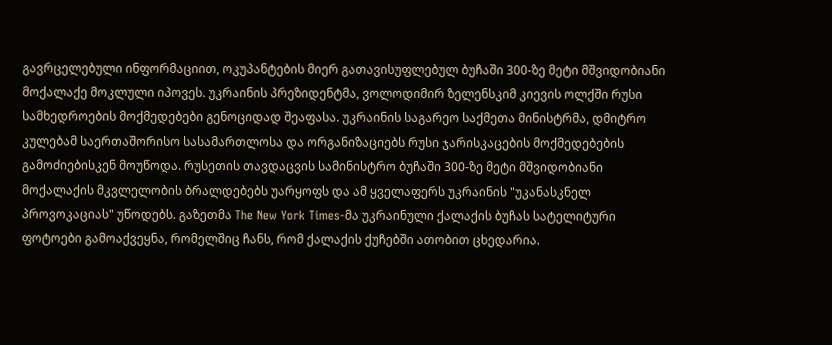გავრცელებული ინფორმაციით, ოკუპანტების მიერ გათავისუფლებულ ბუჩაში 300-ზე მეტი მშვიდობიანი მოქალაქე მოკლული იპოვეს. უკრაინის პრეზიდენტმა, ვოლოდიმირ ზელენსკიმ კიევის ოლქში რუსი სამხედროების მოქმედებები გენოციდად შეაფასა. უკრაინის საგარეო საქმეთა მინისტრმა, დმიტრო კულებამ საერთაშორისო სასამართლოსა და ორგანიზაციებს რუსი ჯარისკაცების მოქმედებების გამოძიებისკენ მოუწოდა. რუსეთის თავდაცვის სამინისტრო ბუჩაში 300-ზე მეტი მშვიდობიანი მოქალაქის მკვლელობის ბრალდებებს უარყოფს და ამ ყველაფერს უკრაინის "უკანასკნელ პროვოკაციას" უწოდებს. გაზეთმა The New York Times-მა უკრაინული ქალაქის ბუჩას სატელიტური ფოტოები გამოაქვეყნა, რომელშიც ჩანს, რომ ქალაქის ქუჩებში ათობით ცხედარია.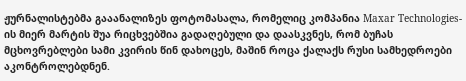ჟურნალისტებმა გააანალიზეს ფოტომასალა, რომელიც კომპანია Maxar Technologies-ის მიერ მარტის შუა რიცხვებშია გადაღებული და დაასკვნეს, რომ ბუჩას მცხოვრებლები სამი კვირის წინ დახოცეს, მაშინ როცა ქალაქს რუსი სამხედროები აკონტროლებდნენ.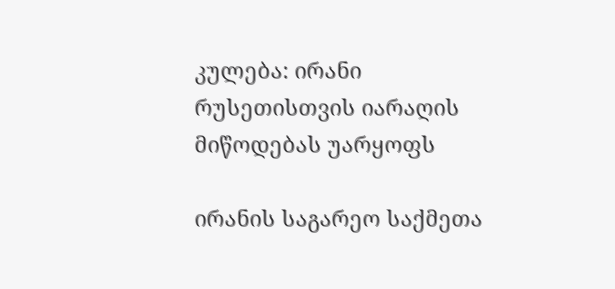კულება: ირანი რუსეთისთვის იარაღის მიწოდებას უარყოფს

ირანის საგარეო საქმეთა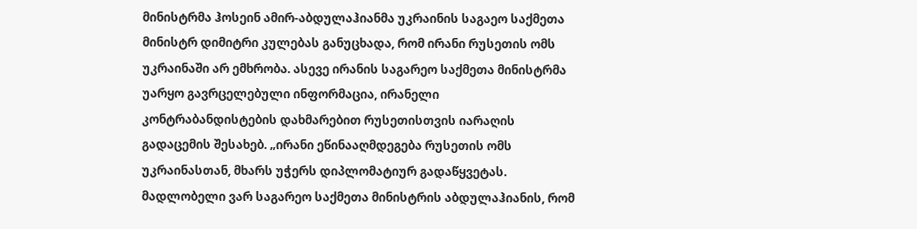მინისტრმა ჰოსეინ ამირ-აბდულაჰიანმა უკრაინის საგაეო საქმეთა მინისტრ დიმიტრი კულებას განუცხადა, რომ ირანი რუსეთის ომს უკრაინაში არ ემხრობა. ასევე ირანის საგარეო საქმეთა მინისტრმა უარყო გავრცელებული ინფორმაცია, ირანელი კონტრაბანდისტების დახმარებით რუსეთისთვის იარაღის გადაცემის შესახებ. „ირანი ეწინააღმდეგება რუსეთის ომს უკრაინასთან, მხარს უჭერს დიპლომატიურ გადაწყვეტას. მადლობელი ვარ საგარეო საქმეთა მინისტრის აბდულაჰიანის, რომ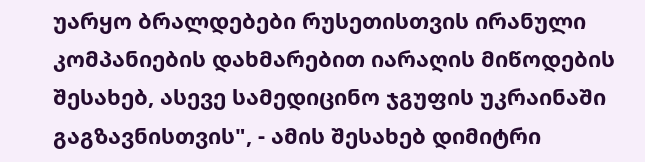უარყო ბრალდებები რუსეთისთვის ირანული კომპანიების დახმარებით იარაღის მიწოდების შესახებ, ასევე სამედიცინო ჯგუფის უკრაინაში გაგზავნისთვის", - ამის შესახებ დიმიტრი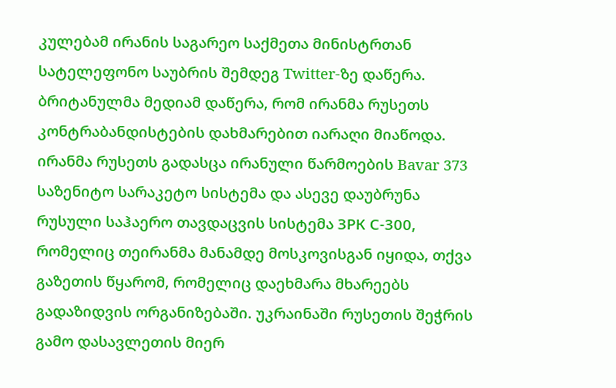კულებამ ირანის საგარეო საქმეთა მინისტრთან სატელეფონო საუბრის შემდეგ Twitter-ზე დაწერა. ბრიტანულმა მედიამ დაწერა, რომ ირანმა რუსეთს კონტრაბანდისტების დახმარებით იარაღი მიაწოდა.  ირანმა რუსეთს გადასცა ირანული წარმოების Bavar 373 საზენიტო სარაკეტო სისტემა და ასევე დაუბრუნა რუსული საჰაერო თავდაცვის სისტემა ЗРК С-300, რომელიც თეირანმა მანამდე მოსკოვისგან იყიდა, თქვა გაზეთის წყარომ, რომელიც დაეხმარა მხარეებს გადაზიდვის ორგანიზებაში. უკრაინაში რუსეთის შეჭრის გამო დასავლეთის მიერ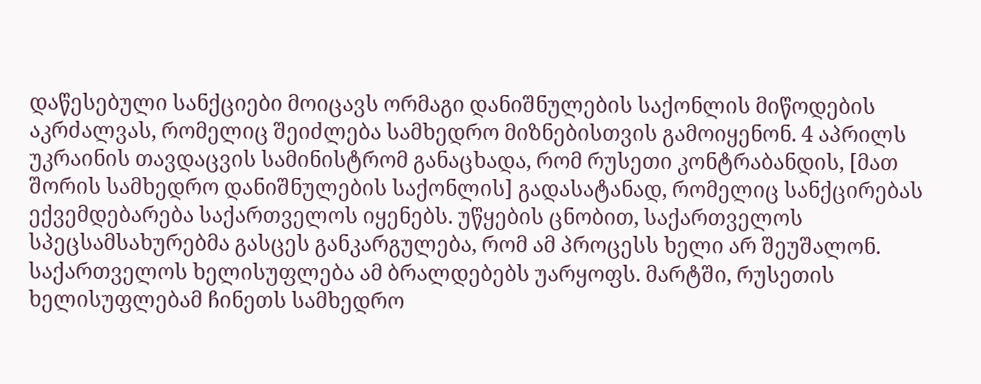დაწესებული სანქციები მოიცავს ორმაგი დანიშნულების საქონლის მიწოდების აკრძალვას, რომელიც შეიძლება სამხედრო მიზნებისთვის გამოიყენონ. 4 აპრილს უკრაინის თავდაცვის სამინისტრომ განაცხადა, რომ რუსეთი კონტრაბანდის, [მათ შორის სამხედრო დანიშნულების საქონლის] გადასატანად, რომელიც სანქცირებას ექვემდებარება საქართველოს იყენებს. უწყების ცნობით, საქართველოს სპეცსამსახურებმა გასცეს განკარგულება, რომ ამ პროცესს ხელი არ შეუშალონ. საქართველოს ხელისუფლება ამ ბრალდებებს უარყოფს. მარტში, რუსეთის ხელისუფლებამ ჩინეთს სამხედრო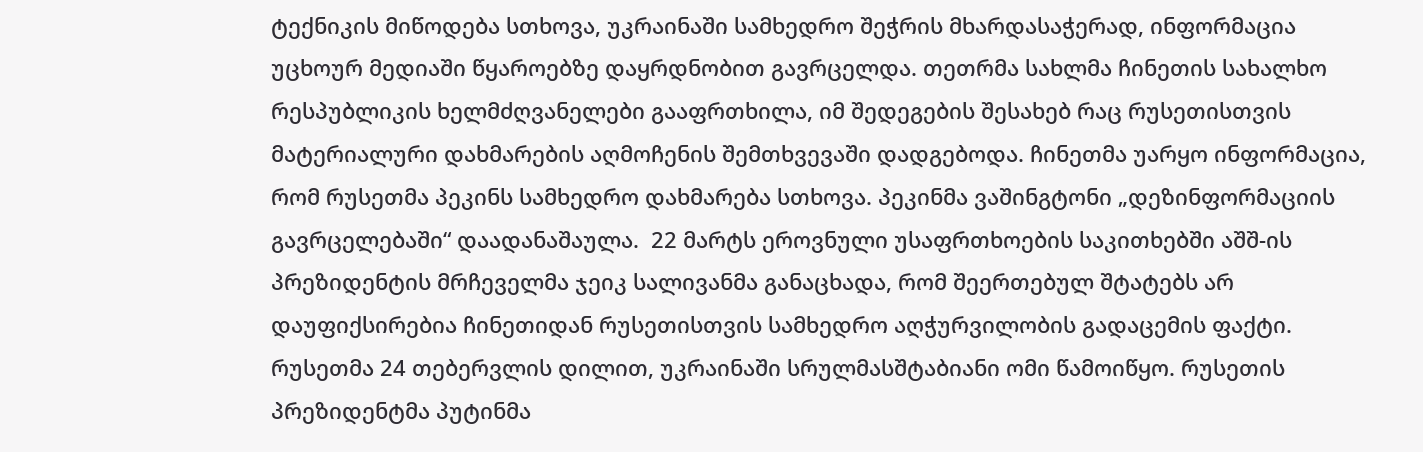ტექნიკის მიწოდება სთხოვა, უკრაინაში სამხედრო შეჭრის მხარდასაჭერად, ინფორმაცია უცხოურ მედიაში წყაროებზე დაყრდნობით გავრცელდა. თეთრმა სახლმა ჩინეთის სახალხო რესპუბლიკის ხელმძღვანელები გააფრთხილა, იმ შედეგების შესახებ რაც რუსეთისთვის მატერიალური დახმარების აღმოჩენის შემთხვევაში დადგებოდა. ჩინეთმა უარყო ინფორმაცია, რომ რუსეთმა პეკინს სამხედრო დახმარება სთხოვა. პეკინმა ვაშინგტონი „დეზინფორმაციის გავრცელებაში“ დაადანაშაულა.  22 მარტს ეროვნული უსაფრთხოების საკითხებში აშშ-ის პრეზიდენტის მრჩეველმა ჯეიკ სალივანმა განაცხადა, რომ შეერთებულ შტატებს არ დაუფიქსირებია ჩინეთიდან რუსეთისთვის სამხედრო აღჭურვილობის გადაცემის ფაქტი. რუსეთმა 24 თებერვლის დილით, უკრაინაში სრულმასშტაბიანი ომი წამოიწყო. რუსეთის პრეზიდენტმა პუტინმა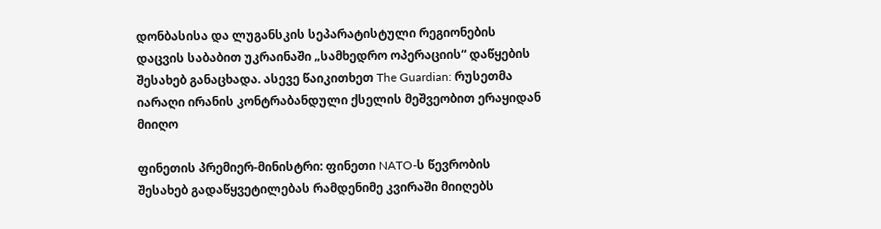დონბასისა და ლუგანსკის სეპარატისტული რეგიონების დაცვის საბაბით უკრაინაში „სამხედრო ოპერაციის“ დაწყების შესახებ განაცხადა. ასევე წაიკითხეთ The Guardian: რუსეთმა იარაღი ირანის კონტრაბანდული ქსელის მეშვეობით ერაყიდან მიიღო

ფინეთის პრემიერ-მინისტრი: ფინეთი NATO-ს წევრობის შესახებ გადაწყვეტილებას რამდენიმე კვირაში მიიღებს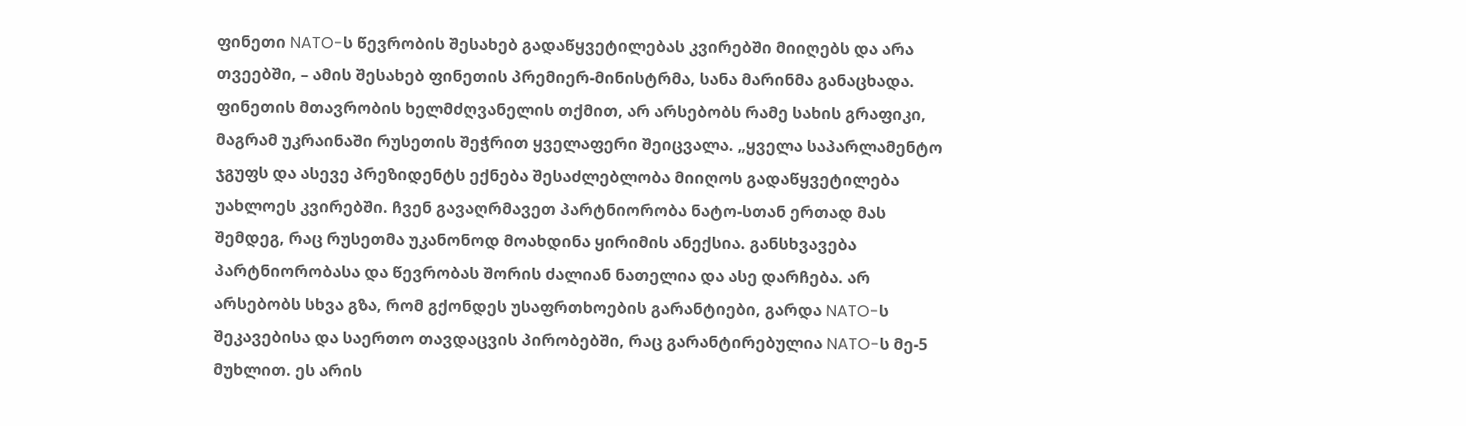ფინეთი NATO-ს წევრობის შესახებ გადაწყვეტილებას კვირებში მიიღებს და არა თვეებში, – ამის შესახებ ფინეთის პრემიერ-მინისტრმა, სანა მარინმა განაცხადა. ფინეთის მთავრობის ხელმძღვანელის თქმით, არ არსებობს რამე სახის გრაფიკი, მაგრამ უკრაინაში რუსეთის შეჭრით ყველაფერი შეიცვალა. „ყველა საპარლამენტო ჯგუფს და ასევე პრეზიდენტს ექნება შესაძლებლობა მიიღოს გადაწყვეტილება უახლოეს კვირებში. ჩვენ გავაღრმავეთ პარტნიორობა ნატო-სთან ერთად მას შემდეგ, რაც რუსეთმა უკანონოდ მოახდინა ყირიმის ანექსია. განსხვავება პარტნიორობასა და წევრობას შორის ძალიან ნათელია და ასე დარჩება. არ არსებობს სხვა გზა, რომ გქონდეს უსაფრთხოების გარანტიები, გარდა NATO-ს შეკავებისა და საერთო თავდაცვის პირობებში, რაც გარანტირებულია NATO-ს მე-5 მუხლით. ეს არის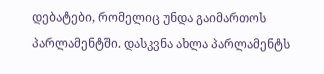დებატები, რომელიც უნდა გაიმართოს პარლამენტში. დასკვნა ახლა პარლამენტს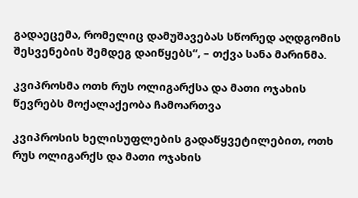გადაეცემა, რომელიც დამუშავებას სწორედ აღდგომის შესვენების შემდეგ დაიწყებს“, – თქვა სანა მარინმა.

კვიპროსმა ოთხ რუს ოლიგარქსა და მათი ოჯახის წევრებს მოქალაქეობა ჩამოართვა

კვიპროსის ხელისუფლების გადაწყვეტილებით, ოთხ რუს ოლიგარქს და მათი ოჯახის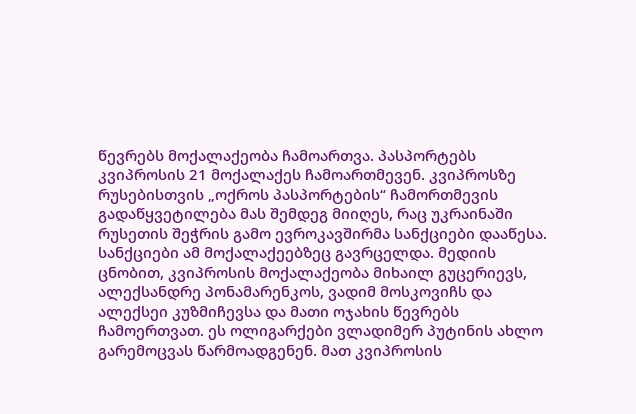წევრებს მოქალაქეობა ჩამოართვა. პასპორტებს კვიპროსის 21 მოქალაქეს ჩამოართმევენ. კვიპროსზე რუსებისთვის „ოქროს პასპორტების“ ჩამორთმევის გადაწყვეტილება მას შემდეგ მიიღეს, რაც უკრაინაში რუსეთის შეჭრის გამო ევროკავშირმა სანქციები დააწესა. სანქციები ამ მოქალაქეებზეც გავრცელდა. მედიის ცნობით, კვიპროსის მოქალაქეობა მიხაილ გუცერიევს, ალექსანდრე პონამარენკოს, ვადიმ მოსკოვიჩს და ალექსეი კუზმიჩევსა და მათი ოჯახის წევრებს ჩამოერთვათ. ეს ოლიგარქები ვლადიმერ პუტინის ახლო გარემოცვას წარმოადგენენ. მათ კვიპროსის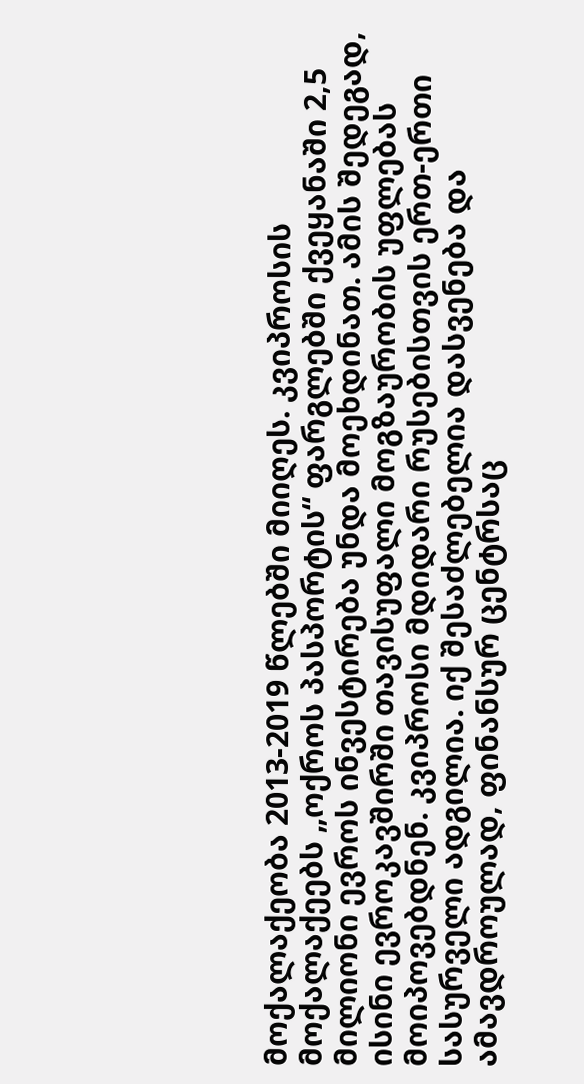მოქალაქეობა 2013-2019 წლებში მიიღეს. კვიპროსის მოქალაქეებს „ოქროს პასპორტის“ ფარგლებში ქვეყანაში 2,5 მილიონი ევროს ინვესტირება უნდა მოეხდინათ. ამის შედეგად, ისინი ევროკავშირში თავისუფალი მოგზაურობის უფლებას მოიპოვებდნენ. კვიპროსი მდიდარი რუსებისთვის ერთ-ერთი სასურველი ადგილია. იქ შესაძლებელია დასვენება და ამავდროულად, ფინანსურ ცენტრსაც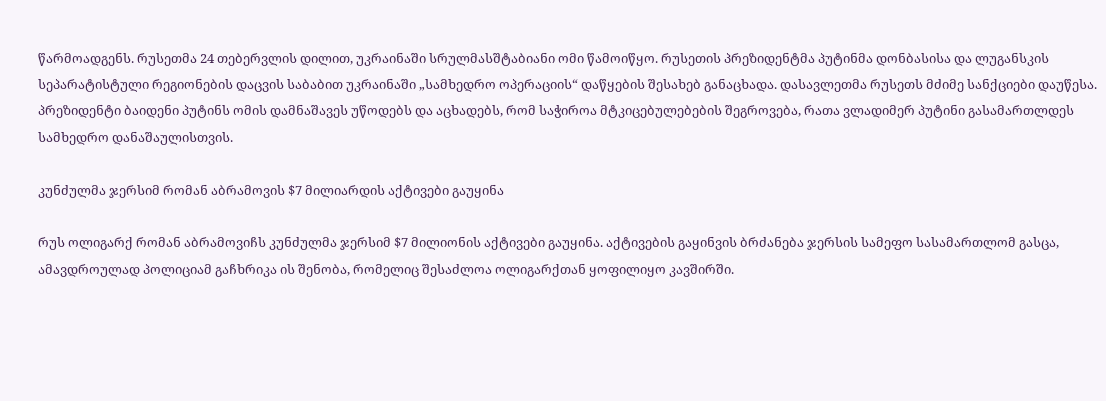წარმოადგენს. რუსეთმა 24 თებერვლის დილით, უკრაინაში სრულმასშტაბიანი ომი წამოიწყო. რუსეთის პრეზიდენტმა პუტინმა დონბასისა და ლუგანსკის სეპარატისტული რეგიონების დაცვის საბაბით უკრაინაში „სამხედრო ოპერაციის“ დაწყების შესახებ განაცხადა. დასავლეთმა რუსეთს მძიმე სანქციები დაუწესა. პრეზიდენტი ბაიდენი პუტინს ომის დამნაშავეს უწოდებს და აცხადებს, რომ საჭიროა მტკიცებულებების შეგროვება, რათა ვლადიმერ პუტინი გასამართლდეს სამხედრო დანაშაულისთვის.

კუნძულმა ჯერსიმ რომან აბრამოვის $7 მილიარდის აქტივები გაუყინა

რუს ოლიგარქ რომან აბრამოვიჩს კუნძულმა ჯერსიმ $7 მილიონის აქტივები გაუყინა. აქტივების გაყინვის ბრძანება ჯერსის სამეფო სასამართლომ გასცა, ამავდროულად პოლიციამ გაჩხრიკა ის შენობა, რომელიც შესაძლოა ოლიგარქთან ყოფილიყო კავშირში.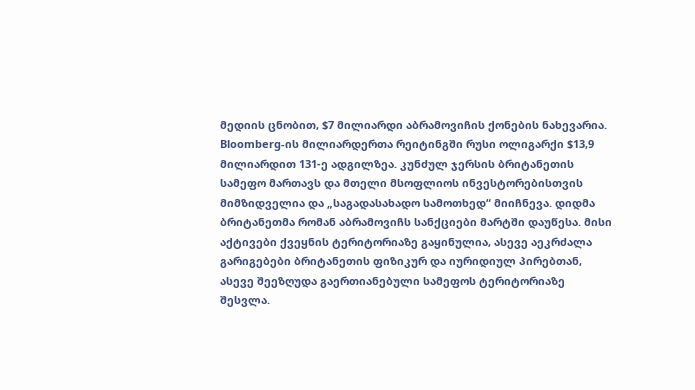მედიის ცნობით, $7 მილიარდი აბრამოვიჩის ქონების ნახევარია. Bloomberg-ის მილიარდერთა რეიტინგში რუსი ოლიგარქი $13,9 მილიარდით 131-ე ადგილზეა. კუნძულ ჯერსის ბრიტანეთის სამეფო მართავს და მთელი მსოფლიოს ინვესტორებისთვის მიმზიდველია და „საგადასახადო სამოთხედ“ მიიჩნევა. დიდმა ბრიტანეთმა რომან აბრამოვიჩს სანქციები მარტში დაუწესა. მისი აქტივები ქვეყნის ტერიტორიაზე გაყინულია, ასევე აეკრძალა გარიგებები ბრიტანეთის ფიზიკურ და იურიდიულ პირებთან, ასევე შეეზღუდა გაერთიანებული სამეფოს ტერიტორიაზე შესვლა.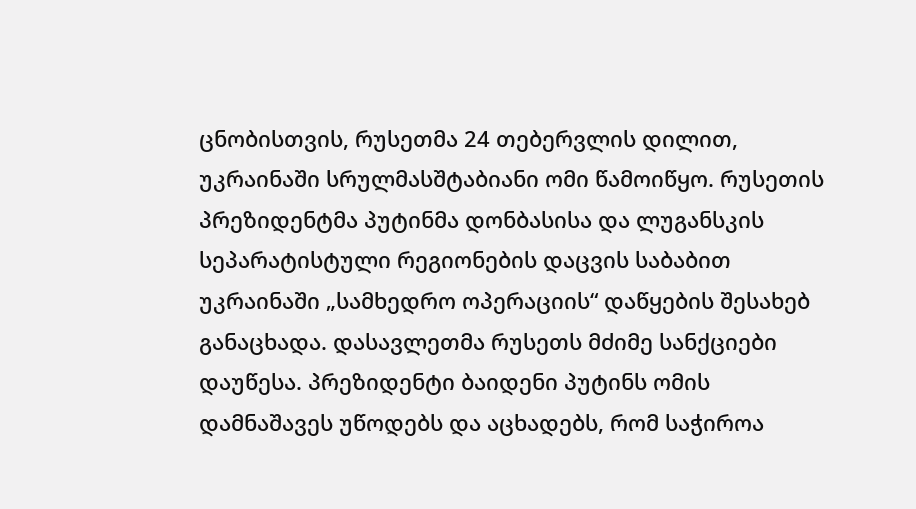ცნობისთვის, რუსეთმა 24 თებერვლის დილით, უკრაინაში სრულმასშტაბიანი ომი წამოიწყო. რუსეთის პრეზიდენტმა პუტინმა დონბასისა და ლუგანსკის სეპარატისტული რეგიონების დაცვის საბაბით უკრაინაში „სამხედრო ოპერაციის“ დაწყების შესახებ განაცხადა. დასავლეთმა რუსეთს მძიმე სანქციები დაუწესა. პრეზიდენტი ბაიდენი პუტინს ომის დამნაშავეს უწოდებს და აცხადებს, რომ საჭიროა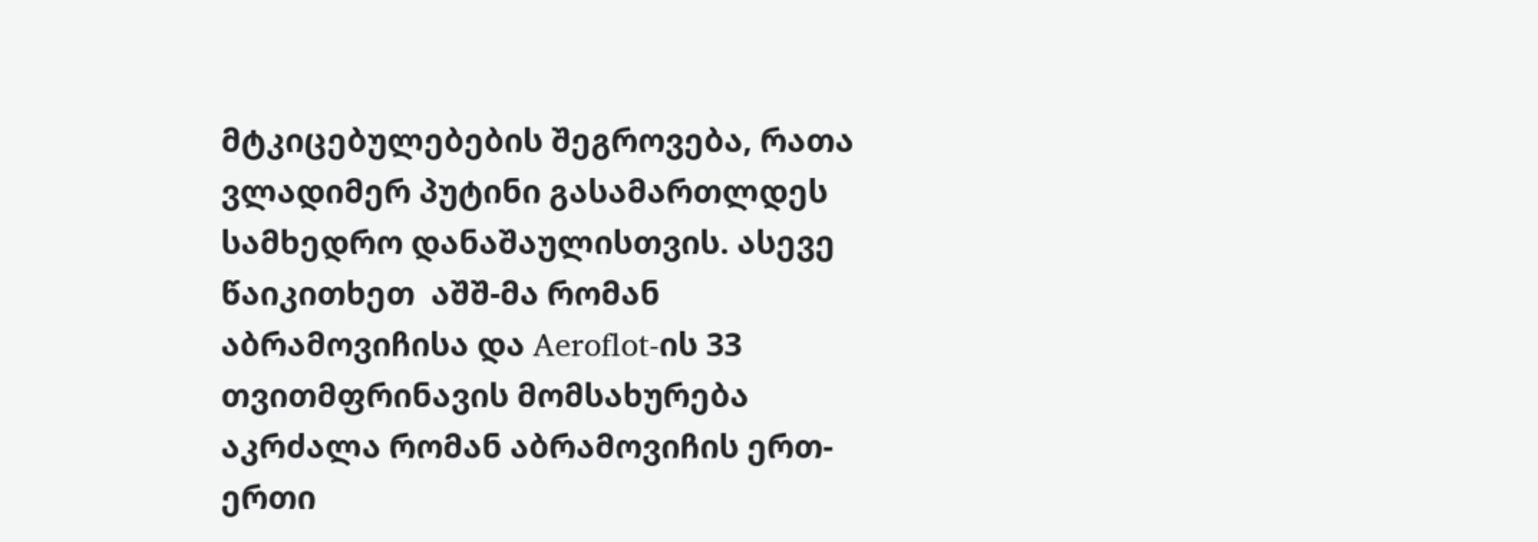მტკიცებულებების შეგროვება, რათა ვლადიმერ პუტინი გასამართლდეს სამხედრო დანაშაულისთვის. ასევე წაიკითხეთ  აშშ-მა რომან აბრამოვიჩისა და Aeroflot-ის 33 თვითმფრინავის მომსახურება აკრძალა რომან აბრამოვიჩის ერთ-ერთი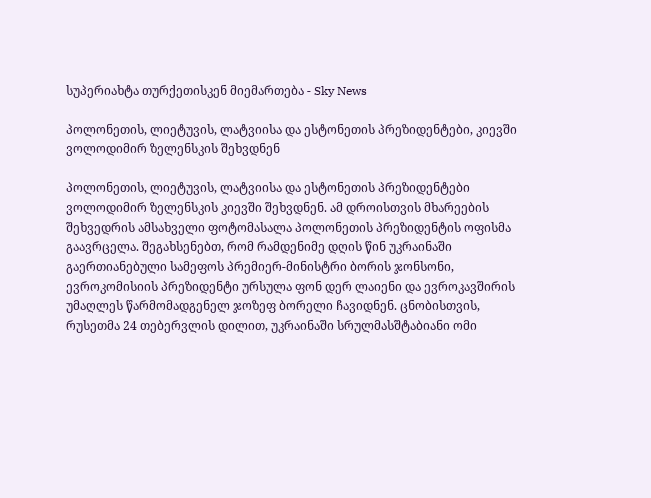სუპერიახტა თურქეთისკენ მიემართება - Sky News

პოლონეთის, ლიეტუვის, ლატვიისა და ესტონეთის პრეზიდენტები, კიევში ვოლოდიმირ ზელენსკის შეხვდნენ

პოლონეთის, ლიეტუვის, ლატვიისა და ესტონეთის პრეზიდენტები ვოლოდიმირ ზელენსკის კიევში შეხვდნენ. ამ დროისთვის მხარეების შეხვედრის ამსახველი ფოტომასალა პოლონეთის პრეზიდენტის ოფისმა გაავრცელა. შეგახსენებთ, რომ რამდენიმე დღის წინ უკრაინაში გაერთიანებული სამეფოს პრემიერ-მინისტრი ბორის ჯონსონი, ევროკომისიის პრეზიდენტი ურსულა ფონ დერ ლაიენი და ევროკავშირის უმაღლეს წარმომადგენელ ჯოზეფ ბორელი ჩავიდნენ. ცნობისთვის, რუსეთმა 24 თებერვლის დილით, უკრაინაში სრულმასშტაბიანი ომი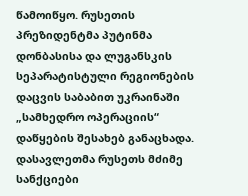წამოიწყო. რუსეთის პრეზიდენტმა პუტინმა დონბასისა და ლუგანსკის სეპარატისტული რეგიონების დაცვის საბაბით უკრაინაში „სამხედრო ოპერაციის“ დაწყების შესახებ განაცხადა. დასავლეთმა რუსეთს მძიმე სანქციები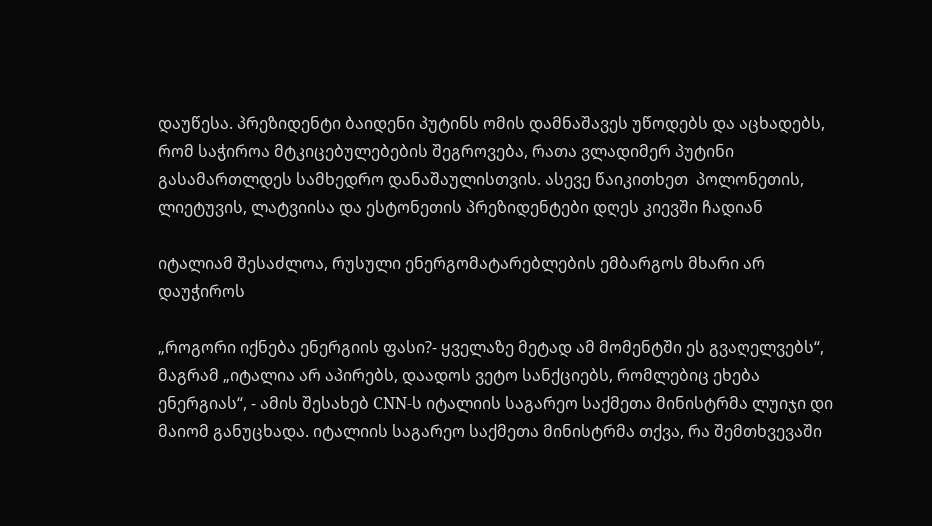დაუწესა. პრეზიდენტი ბაიდენი პუტინს ომის დამნაშავეს უწოდებს და აცხადებს, რომ საჭიროა მტკიცებულებების შეგროვება, რათა ვლადიმერ პუტინი გასამართლდეს სამხედრო დანაშაულისთვის. ასევე წაიკითხეთ  პოლონეთის, ლიეტუვის, ლატვიისა და ესტონეთის პრეზიდენტები დღეს კიევში ჩადიან

იტალიამ შესაძლოა, რუსული ენერგომატარებლების ემბარგოს მხარი არ დაუჭიროს

„როგორი იქნება ენერგიის ფასი?- ყველაზე მეტად ამ მომენტში ეს გვაღელვებს“, მაგრამ „იტალია არ აპირებს, დაადოს ვეტო სანქციებს, რომლებიც ეხება ენერგიას“, - ამის შესახებ CNN-ს იტალიის საგარეო საქმეთა მინისტრმა ლუიჯი დი მაიომ განუცხადა. იტალიის საგარეო საქმეთა მინისტრმა თქვა, რა შემთხვევაში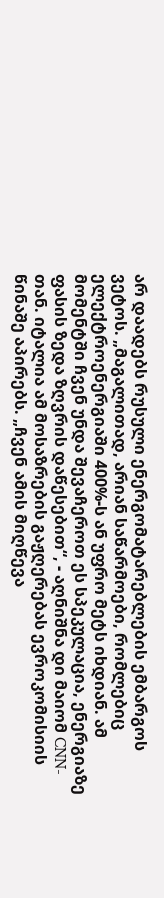არ დაადებს რუსული ენერგომატარებლების ემბარგოს ვეტოს. „მაგალითად, არიან საწარმოები, რომლებიც ელექტროენერგიაში 400%-ს ან უფრო მეტს იხდიან. ამ მომენტში ჩვენ უნდა შევაჩეროთ ეს სპეკულაცია, ენერგიაზე ფასის ზედა ზღვრის დაწესებით“, - აღნიშნა დი მაიომ CNN-თან. იტალია ამ მოსაზრების გაჟღერებას ევროკომისიის წინაშე აპირებს. „ჩვენ ამის მიღწევა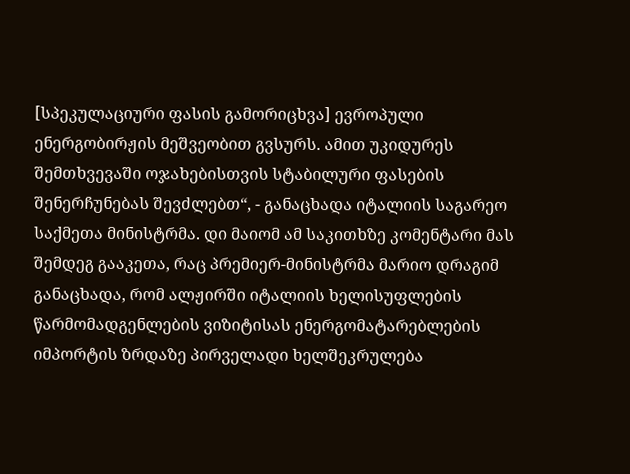[სპეკულაციური ფასის გამორიცხვა] ევროპული ენერგობირჟის მეშვეობით გვსურს. ამით უკიდურეს შემთხვევაში ოჯახებისთვის სტაბილური ფასების შენერჩუნებას შევძლებთ“, - განაცხადა იტალიის საგარეო საქმეთა მინისტრმა. დი მაიომ ამ საკითხზე კომენტარი მას შემდეგ გააკეთა, რაც პრემიერ-მინისტრმა მარიო დრაგიმ განაცხადა, რომ ალჟირში იტალიის ხელისუფლების წარმომადგენლების ვიზიტისას ენერგომატარებლების იმპორტის ზრდაზე პირველადი ხელშეკრულება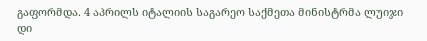გაფორმდა. 4 აპრილს იტალიის საგარეო საქმეთა მინისტრმა ლუიჯი დი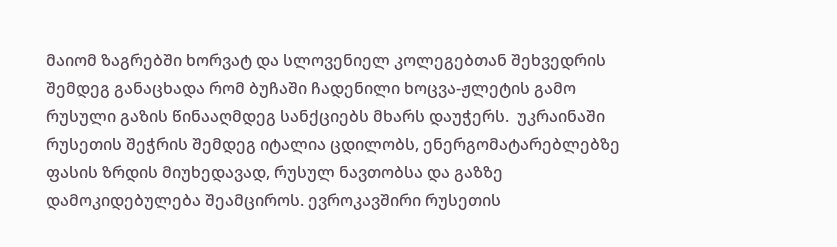მაიომ ზაგრებში ხორვატ და სლოვენიელ კოლეგებთან შეხვედრის შემდეგ განაცხადა რომ ბუჩაში ჩადენილი ხოცვა-ჟლეტის გამო რუსული გაზის წინააღმდეგ სანქციებს მხარს დაუჭერს.  უკრაინაში რუსეთის შეჭრის შემდეგ იტალია ცდილობს, ენერგომატარებლებზე ფასის ზრდის მიუხედავად, რუსულ ნავთობსა და გაზზე დამოკიდებულება შეამციროს. ევროკავშირი რუსეთის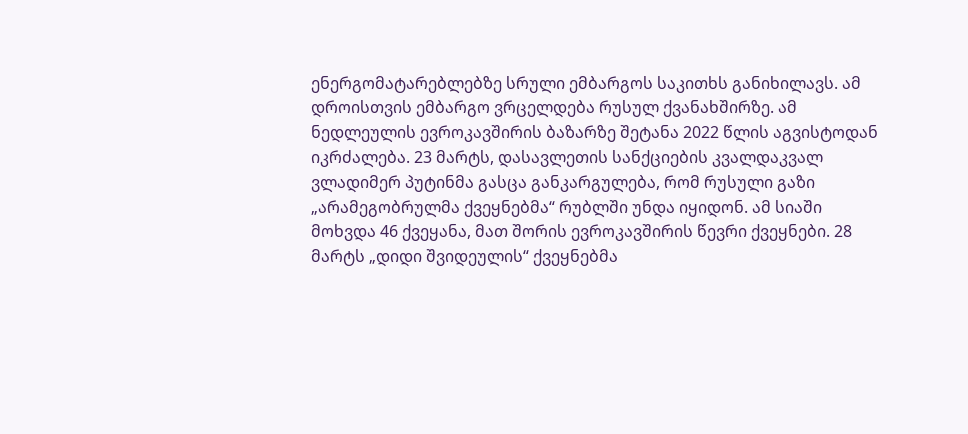ენერგომატარებლებზე სრული ემბარგოს საკითხს განიხილავს. ამ დროისთვის ემბარგო ვრცელდება რუსულ ქვანახშირზე. ამ ნედლეულის ევროკავშირის ბაზარზე შეტანა 2022 წლის აგვისტოდან იკრძალება. 23 მარტს, დასავლეთის სანქციების კვალდაკვალ ვლადიმერ პუტინმა გასცა განკარგულება, რომ რუსული გაზი „არამეგობრულმა ქვეყნებმა“ რუბლში უნდა იყიდონ. ამ სიაში მოხვდა 46 ქვეყანა, მათ შორის ევროკავშირის წევრი ქვეყნები. 28 მარტს „დიდი შვიდეულის“ ქვეყნებმა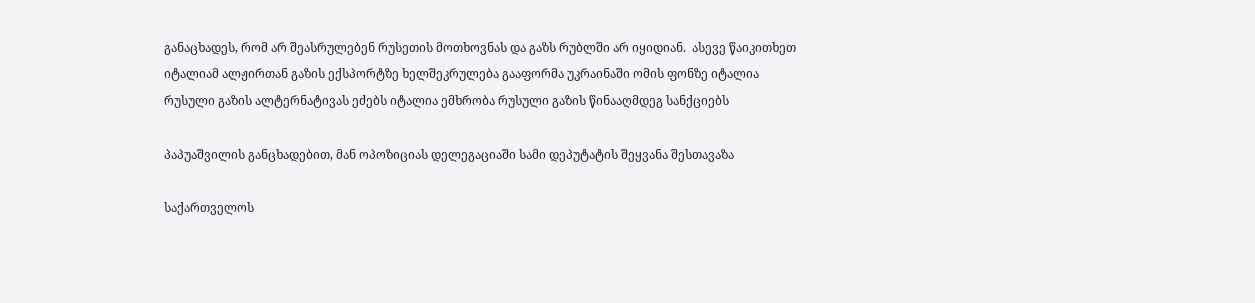განაცხადეს, რომ არ შეასრულებენ რუსეთის მოთხოვნას და გაზს რუბლში არ იყიდიან.  ასევე წაიკითხეთ  იტალიამ ალჟირთან გაზის ექსპორტზე ხელშეკრულება გააფორმა უკრაინაში ომის ფონზე იტალია რუსული გაზის ალტერნატივას ეძებს იტალია ემხრობა რუსული გაზის წინააღმდეგ სანქციებს

პაპუაშვილის განცხადებით, მან ოპოზიციას დელეგაციაში სამი დეპუტატის შეყვანა შესთავაზა

საქართველოს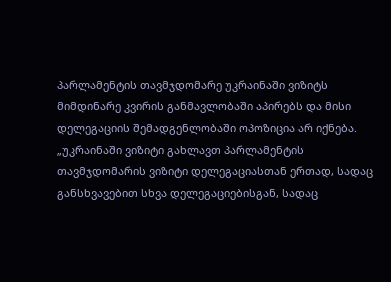პარლამენტის თავმჯდომარე უკრაინაში ვიზიტს მიმდინარე კვირის განმავლობაში აპირებს და მისი დელეგაციის შემადგენლობაში ოპოზიცია არ იქნება. „უკრაინაში ვიზიტი გახლავთ პარლამენტის თავმჯდომარის ვიზიტი დელეგაციასთან ერთად, სადაც განსხვავებით სხვა დელეგაციებისგან, სადაც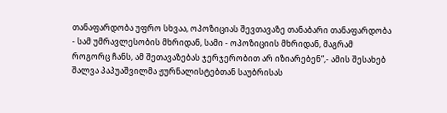თანაფარდობა უფრო სხვაა, ოპოზიციას შევთავაზე თანაბარი თანაფარდობა - სამ უმრავლესობის მხრიდან, სამი - ოპოზიციის მხრიდან, მაგრამ როგორც ჩანს, ამ შეთავაზებას ჯერჯერობით არ იზიარებენ“,- ამის შესახებ შალვა პაპუაშვილმა ჟურნალისტებთან საუბრისას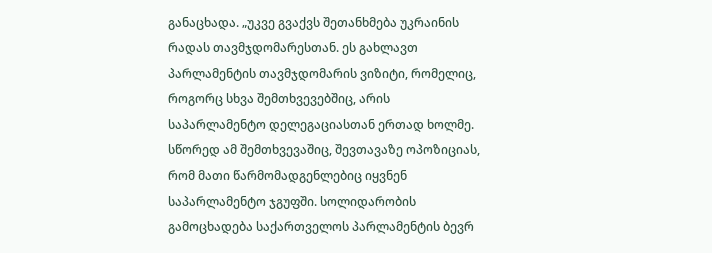განაცხადა. „უკვე გვაქვს შეთანხმება უკრაინის რადას თავმჯდომარესთან. ეს გახლავთ პარლამენტის თავმჯდომარის ვიზიტი, რომელიც, როგორც სხვა შემთხვევებშიც, არის საპარლამენტო დელეგაციასთან ერთად ხოლმე. სწორედ ამ შემთხვევაშიც, შევთავაზე ოპოზიციას, რომ მათი წარმომადგენლებიც იყვნენ საპარლამენტო ჯგუფში. სოლიდარობის გამოცხადება საქართველოს პარლამენტის ბევრ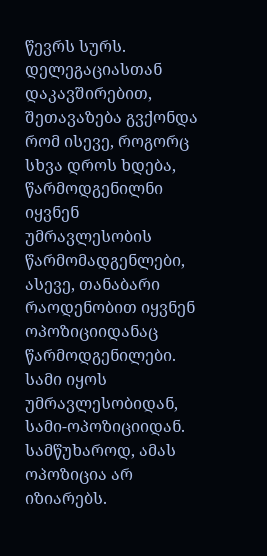წევრს სურს. დელეგაციასთან დაკავშირებით, შეთავაზება გვქონდა რომ ისევე, როგორც სხვა დროს ხდება, წარმოდგენილნი იყვნენ უმრავლესობის წარმომადგენლები, ასევე, თანაბარი რაოდენობით იყვნენ ოპოზიციიდანაც წარმოდგენილები. სამი იყოს უმრავლესობიდან, სამი-ოპოზიციიდან. სამწუხაროდ, ამას ოპოზიცია არ იზიარებს.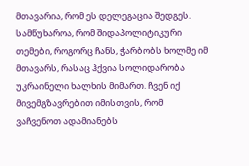მთავარია, რომ ეს დელეგაცია შედგეს. სამწუხაროა, რომ შიდაპოლიტიკური თემები, როგორც ჩანს, ჭარბობს ხოლმე იმ მთავარს, რასაც ჰქვია სოლიდარობა უკრაინელი ხალხის მიმართ. ჩვენ იქ მივემგზავრებით იმისთვის, რომ ვაჩვენოთ ადამიანებს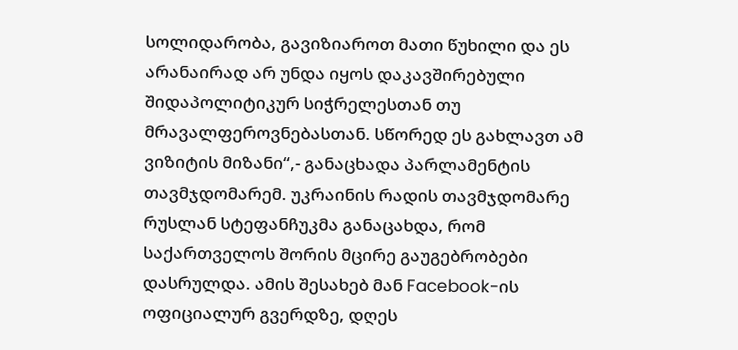სოლიდარობა, გავიზიაროთ მათი წუხილი და ეს არანაირად არ უნდა იყოს დაკავშირებული შიდაპოლიტიკურ სიჭრელესთან თუ მრავალფეროვნებასთან. სწორედ ეს გახლავთ ამ ვიზიტის მიზანი“,- განაცხადა პარლამენტის თავმჯდომარემ. უკრაინის რადის თავმჯდომარე რუსლან სტეფანჩუკმა განაცახდა, რომ საქართველოს შორის მცირე გაუგებრობები დასრულდა. ამის შესახებ მან Facebook-ის ოფიციალურ გვერდზე, დღეს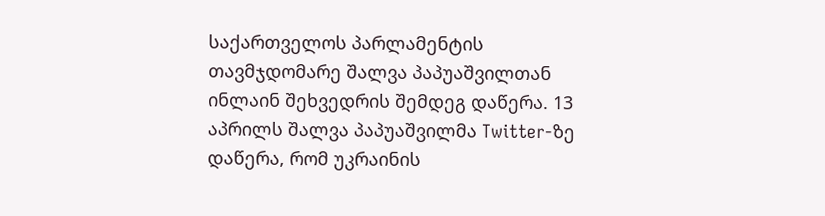საქართველოს პარლამენტის თავმჯდომარე შალვა პაპუაშვილთან ინლაინ შეხვედრის შემდეგ დაწერა. 13 აპრილს შალვა პაპუაშვილმა Twitter-ზე დაწერა, რომ უკრაინის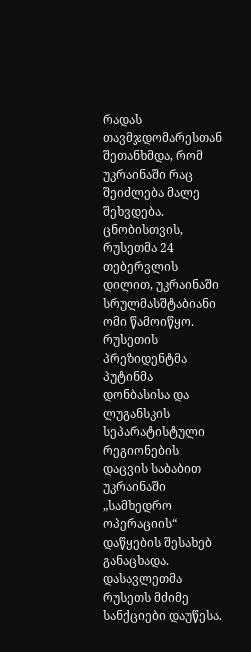რადას თავმჯდომარესთან შეთანხმდა, რომ უკრაინაში რაც შეიძლება მალე შეხვდება.  ცნობისთვის, რუსეთმა 24 თებერვლის დილით, უკრაინაში სრულმასშტაბიანი ომი წამოიწყო. რუსეთის პრეზიდენტმა პუტინმა დონბასისა და ლუგანსკის სეპარატისტული რეგიონების დაცვის საბაბით უკრაინაში „სამხედრო ოპერაციის“ დაწყების შესახებ განაცხადა. დასავლეთმა რუსეთს მძიმე სანქციები დაუწესა.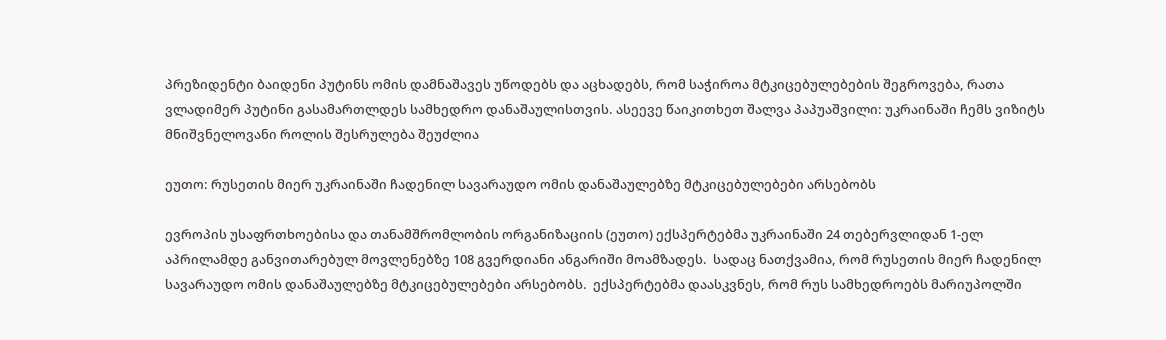პრეზიდენტი ბაიდენი პუტინს ომის დამნაშავეს უწოდებს და აცხადებს, რომ საჭიროა მტკიცებულებების შეგროვება, რათა ვლადიმერ პუტინი გასამართლდეს სამხედრო დანაშაულისთვის. ასეევე წაიკითხეთ შალვა პაპუაშვილი: უკრაინაში ჩემს ვიზიტს მნიშვნელოვანი როლის შესრულება შეუძლია

ეუთო: რუსეთის მიერ უკრაინაში ჩადენილ სავარაუდო ომის დანაშაულებზე მტკიცებულებები არსებობს

ევროპის უსაფრთხოებისა და თანამშრომლობის ორგანიზაციის (ეუთო) ექსპერტებმა უკრაინაში 24 თებერვლიდან 1-ელ აპრილამდე განვითარებულ მოვლენებზე 108 გვერდიანი ანგარიში მოამზადეს.  სადაც ნათქვამია, რომ რუსეთის მიერ ჩადენილ სავარაუდო ომის დანაშაულებზე მტკიცებულებები არსებობს.  ექსპერტებმა დაასკვნეს, რომ რუს სამხედროებს მარიუპოლში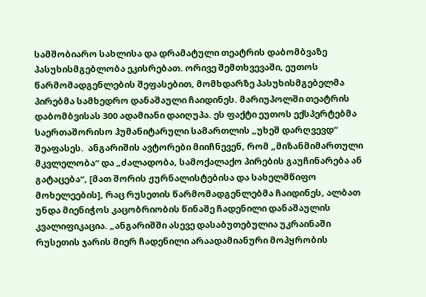სამშობიარო სახლისა და დრამატული თეატრის დაბომბვაზე პასუხისმგებლობა ეკისრებათ. ორივე შემთხვევაში, ეუთოს წარმომადგენლების შეფასებით, მომხდარზე პასუხისმგებელმა პირებმა სამხედრო დანაშაული ჩაიდინეს. მარიუპოლში თეატრის დაბომბვისას 300 ადამიანი დაიღუპა. ეს ფაქტი ეუთოს ექსპერტებმა საერთაშორისო ჰუმანიტარული სამართლის „უხეშ დარღვევდ“ შეაფასეს.  ანგარიშის ავტორები მიიჩნევენ, რომ „მიზანმიმართული მკვლელობა“ და „ძალადობა, სამოქალაქო პირების გაუჩინარება ან გატაცება“, [მათ შორის ჟურნალისტებისა და სახელმწიფო მოხელეების], რაც რუსეთის წარმომადგენლებმა ჩაიდინეს, ალბათ უნდა მიენიჭოს კაცობრიობის წინაშე ჩადენილი დანაშაულის კვალიფიკაცია. „ანგარიშში ასევე დასაბუთებულია უკრაინაში რუსეთის ჯარის მიერ ჩადენილი არაადამიანური მოპყრობის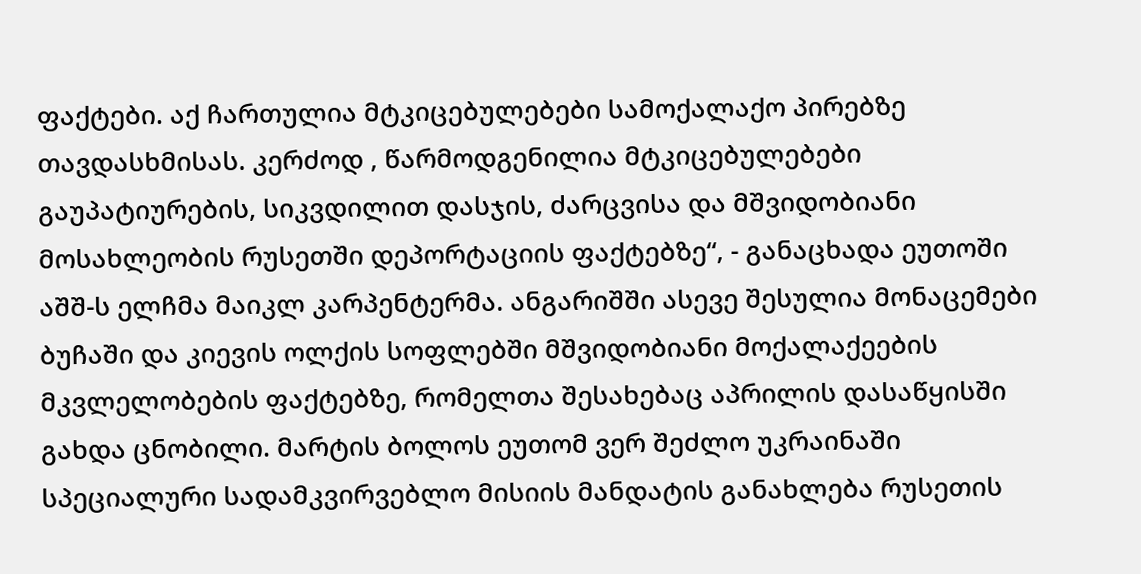ფაქტები. აქ ჩართულია მტკიცებულებები სამოქალაქო პირებზე თავდასხმისას. კერძოდ , წარმოდგენილია მტკიცებულებები გაუპატიურების, სიკვდილით დასჯის, ძარცვისა და მშვიდობიანი მოსახლეობის რუსეთში დეპორტაციის ფაქტებზე“, - განაცხადა ეუთოში აშშ-ს ელჩმა მაიკლ კარპენტერმა. ანგარიშში ასევე შესულია მონაცემები ბუჩაში და კიევის ოლქის სოფლებში მშვიდობიანი მოქალაქეების მკვლელობების ფაქტებზე, რომელთა შესახებაც აპრილის დასაწყისში გახდა ცნობილი. მარტის ბოლოს ეუთომ ვერ შეძლო უკრაინაში სპეციალური სადამკვირვებლო მისიის მანდატის განახლება რუსეთის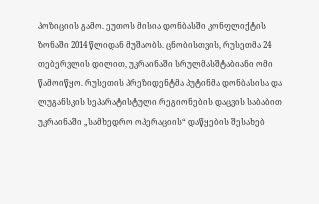პოზიციის გამო. ეუთოს მისია დონბასში კონფლიქტის ზონაში 2014 წლიდან მუშაობს. ცნობისთვის, რუსეთმა 24 თებერვლის დილით, უკრაინაში სრულმასშტაბიანი ომი წამოიწყო. რუსეთის პრეზიდენტმა პუტინმა დონბასისა და ლუგანსკის სეპარატისტული რეგიონების დაცვის საბაბით უკრაინაში „სამხედრო ოპერაციის“ დაწყების შესახებ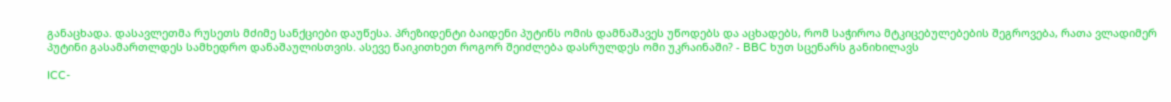განაცხადა. დასავლეთმა რუსეთს მძიმე სანქციები დაუწესა. პრეზიდენტი ბაიდენი პუტინს ომის დამნაშავეს უწოდებს და აცხადებს, რომ საჭიროა მტკიცებულებების შეგროვება, რათა ვლადიმერ პუტინი გასამართლდეს სამხედრო დანაშაულისთვის. ასევე წაიკითხეთ როგორ შეიძლება დასრულდეს ომი უკრაინაში? - BBC ხუთ სცენარს განიხილავს

ICC-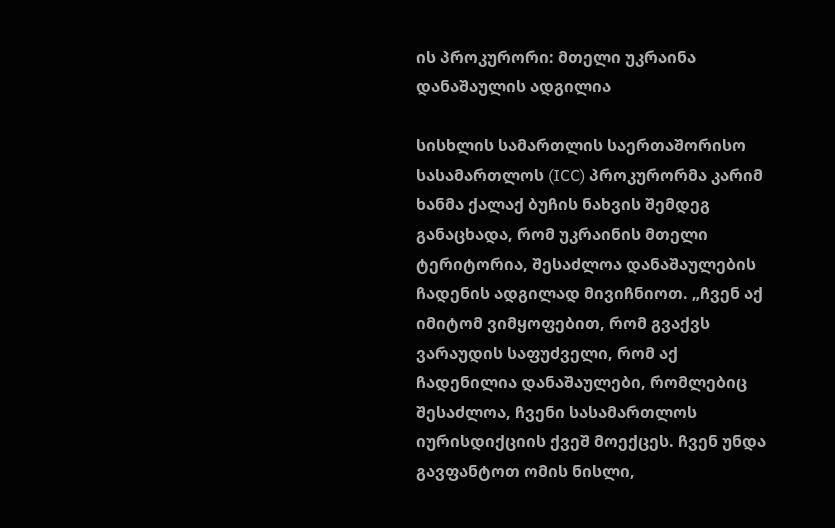ის პროკურორი: მთელი უკრაინა დანაშაულის ადგილია

სისხლის სამართლის საერთაშორისო სასამართლოს (ICC) პროკურორმა კარიმ ხანმა ქალაქ ბუჩის ნახვის შემდეგ განაცხადა, რომ უკრაინის მთელი ტერიტორია, შესაძლოა დანაშაულების ჩადენის ადგილად მივიჩნიოთ. „ჩვენ აქ იმიტომ ვიმყოფებით, რომ გვაქვს ვარაუდის საფუძველი, რომ აქ ჩადენილია დანაშაულები, რომლებიც შესაძლოა, ჩვენი სასამართლოს იურისდიქციის ქვეშ მოექცეს. ჩვენ უნდა გავფანტოთ ომის ნისლი,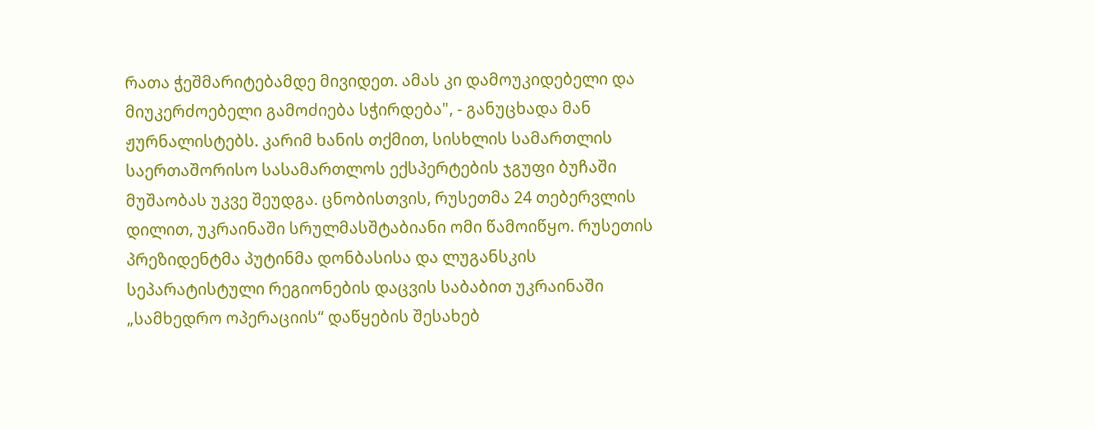რათა ჭეშმარიტებამდე მივიდეთ. ამას კი დამოუკიდებელი და მიუკერძოებელი გამოძიება სჭირდება", - განუცხადა მან ჟურნალისტებს. კარიმ ხანის თქმით, სისხლის სამართლის საერთაშორისო სასამართლოს ექსპერტების ჯგუფი ბუჩაში მუშაობას უკვე შეუდგა. ცნობისთვის, რუსეთმა 24 თებერვლის დილით, უკრაინაში სრულმასშტაბიანი ომი წამოიწყო. რუსეთის პრეზიდენტმა პუტინმა დონბასისა და ლუგანსკის სეპარატისტული რეგიონების დაცვის საბაბით უკრაინაში „სამხედრო ოპერაციის“ დაწყების შესახებ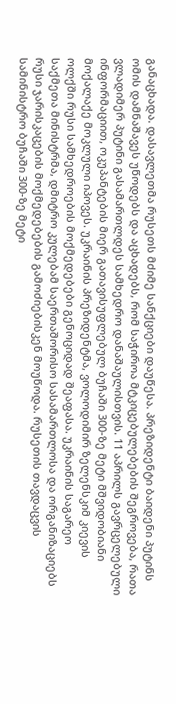განაცხადა. დასავლეთმა რუსეთს მძიმე სანქციები დაუწესა. პრეზიდენტი ბაიდენი პუტინს ომის დამნაშავეს უწოდებს და აცხადებს, რომ საჭიროა მტკიცებულებების შეგროვება, რათა ვლადიმერ პუტინი გასამართლდეს სამხედრო დანაშაულისთვის. 11 აპრილს გავრცელებული ინფორმაციით, ოკუპანტების მიერ გათავისუფლებულ ბუჩაში 300-ზე მეტი მშვიდობიანი მოქალაქე მოკლული იპოვეს. უკრაინის პრეზიდენტმა, ვოლოდიმირ ზელენსკიმ კიევის ოლქში რუსი სამხედროების მოქმედებები გენოციდად შეაფასა. უკრაინის საგარეო საქმეთა მინისტრმა, დმიტრო კულებამ საერთაშორისო სასამართლოსა და ორგანიზაციებს რუსი ჯარისკაცების მოქმედებების გამოძიებისკენ მოუწოდა. რუსეთის თავდაცვის სამინისტრო ბუჩაში 300-ზე მეტი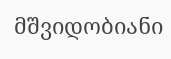მშვიდობიანი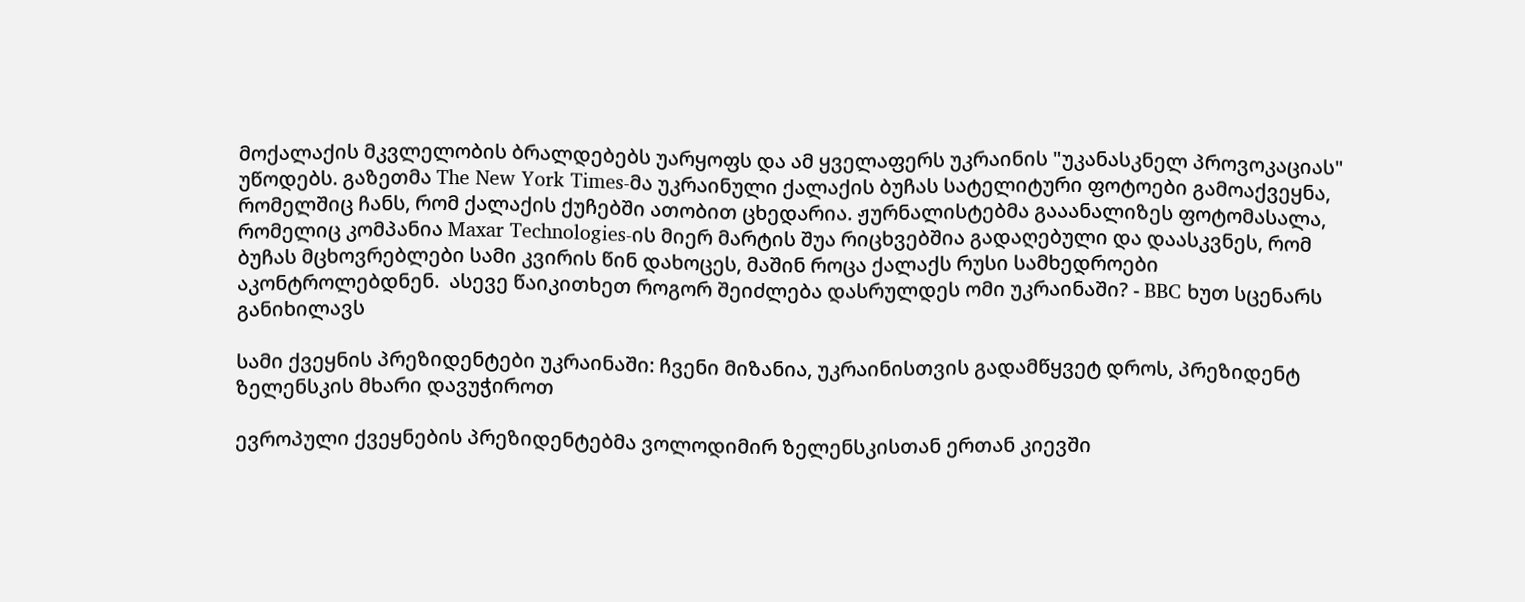მოქალაქის მკვლელობის ბრალდებებს უარყოფს და ამ ყველაფერს უკრაინის "უკანასკნელ პროვოკაციას" უწოდებს. გაზეთმა The New York Times-მა უკრაინული ქალაქის ბუჩას სატელიტური ფოტოები გამოაქვეყნა, რომელშიც ჩანს, რომ ქალაქის ქუჩებში ათობით ცხედარია. ჟურნალისტებმა გააანალიზეს ფოტომასალა, რომელიც კომპანია Maxar Technologies-ის მიერ მარტის შუა რიცხვებშია გადაღებული და დაასკვნეს, რომ ბუჩას მცხოვრებლები სამი კვირის წინ დახოცეს, მაშინ როცა ქალაქს რუსი სამხედროები აკონტროლებდნენ.  ასევე წაიკითხეთ როგორ შეიძლება დასრულდეს ომი უკრაინაში? - BBC ხუთ სცენარს განიხილავს

სამი ქვეყნის პრეზიდენტები უკრაინაში: ჩვენი მიზანია, უკრაინისთვის გადამწყვეტ დროს, პრეზიდენტ ზელენსკის მხარი დავუჭიროთ

ევროპული ქვეყნების პრეზიდენტებმა ვოლოდიმირ ზელენსკისთან ერთან კიევში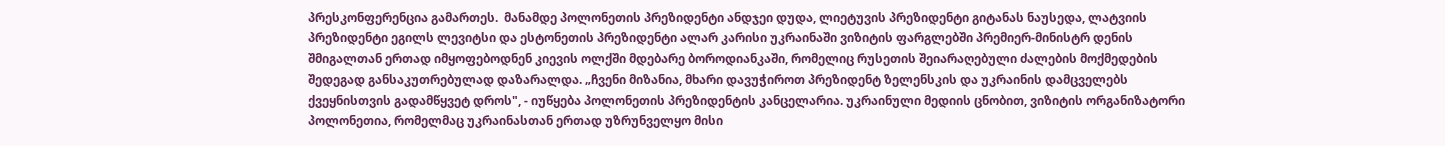პრესკონფერენცია გამართეს.  მანამდე პოლონეთის პრეზიდენტი ანდჯეი დუდა, ლიეტუვის პრეზიდენტი გიტანას ნაუსედა, ლატვიის პრეზიდენტი ეგილს ლევიტსი და ესტონეთის პრეზიდენტი ალარ კარისი უკრაინაში ვიზიტის ფარგლებში პრემიერ-მინისტრ დენის შმიგალთან ერთად იმყოფებოდნენ კიევის ოლქში მდებარე ბოროდიანკაში, რომელიც რუსეთის შეიარაღებული ძალების მოქმედების შედეგად განსაკუთრებულად დაზარალდა. „ჩვენი მიზანია, მხარი დავუჭიროთ პრეზიდენტ ზელენსკის და უკრაინის დამცველებს ქვეყნისთვის გადამწყვეტ დროს", - იუწყება პოლონეთის პრეზიდენტის კანცელარია. უკრაინული მედიის ცნობით, ვიზიტის ორგანიზატორი პოლონეთია, რომელმაც უკრაინასთან ერთად უზრუნველყო მისი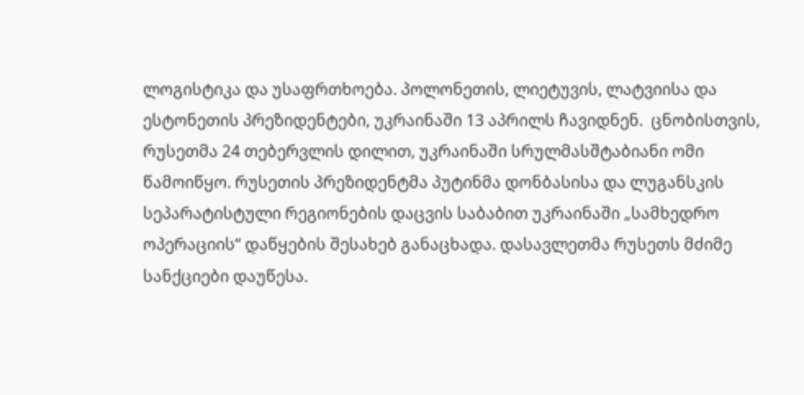ლოგისტიკა და უსაფრთხოება. პოლონეთის, ლიეტუვის, ლატვიისა და ესტონეთის პრეზიდენტები, უკრაინაში 13 აპრილს ჩავიდნენ.  ცნობისთვის, რუსეთმა 24 თებერვლის დილით, უკრაინაში სრულმასშტაბიანი ომი წამოიწყო. რუსეთის პრეზიდენტმა პუტინმა დონბასისა და ლუგანსკის სეპარატისტული რეგიონების დაცვის საბაბით უკრაინაში „სამხედრო ოპერაციის“ დაწყების შესახებ განაცხადა. დასავლეთმა რუსეთს მძიმე სანქციები დაუწესა.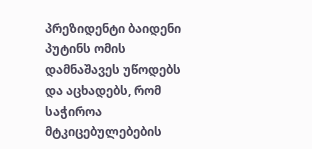პრეზიდენტი ბაიდენი პუტინს ომის დამნაშავეს უწოდებს და აცხადებს, რომ საჭიროა მტკიცებულებების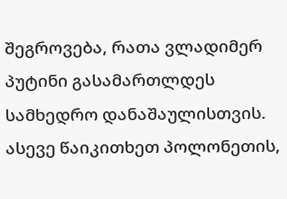შეგროვება, რათა ვლადიმერ პუტინი გასამართლდეს სამხედრო დანაშაულისთვის. ასევე წაიკითხეთ პოლონეთის,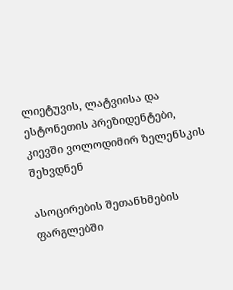ლიეტუვის, ლატვიისა და ესტონეთის პრეზიდენტები, კიევში ვოლოდიმირ ზელენსკის შეხვდნენ

ასოცირების შეთანხმების ფარგლებში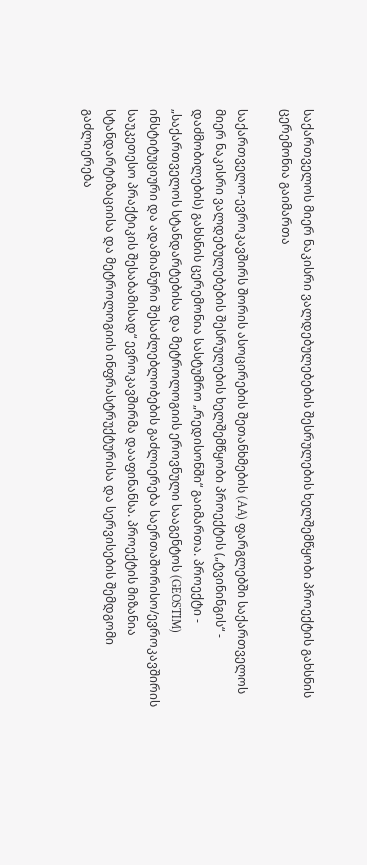საქართველოს მიერ ნაკისრი ვალდებულებების შესრულების ხელშემწყობი პროექტის გახსნის ცერემონია გაიმართა

საქართველო-ევროკავშირს შორის ასოცირების შეთანხმების (AA) ფარგლებში საქართველოს მიერ ნაკისრი ვალდებულებების შესრულების ხელშემწყობი პროექტის („ტვინინგის“ - დაძმობილების) გახსნის ცერემონია სასტუმრო „რედისონში“ გაიმართა. პროექტი - „საქართველოს სტანდარტებისა და მეტროლოგიის ეროვნული სააგენტოს (GEOSTIM) ინსტიტუციური და ადამიანური შესაძლებლობების გაძლიერება საერთაშორისო/ევროკავშირის საუკეთესო პრაქტიკის შესაბამისად“ ევროკავშირმა დააფინანსა. პროექტის მიზანია სტანდარტიზაციისა და მეტროლოგიის ინფრასტრუქტურისა და სერვისების შემდგომი გაძლიერება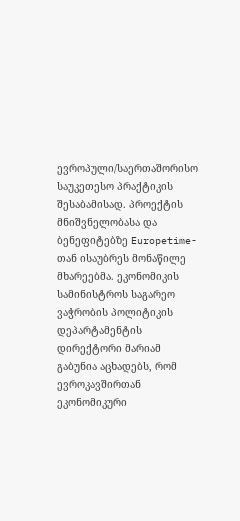ევროპული/საერთაშორისო საუკეთესო პრაქტიკის შესაბამისად. პროექტის მნიშვნელობასა და ბენეფიტებზე Europetime-თან ისაუბრეს მონაწილე მხარეებმა. ეკონომიკის სამინისტროს საგარეო ვაჭრობის პოლიტიკის დეპარტამენტის დირექტორი მარიამ გაბუნია აცხადებს, რომ ევროკავშირთან ეკონომიკური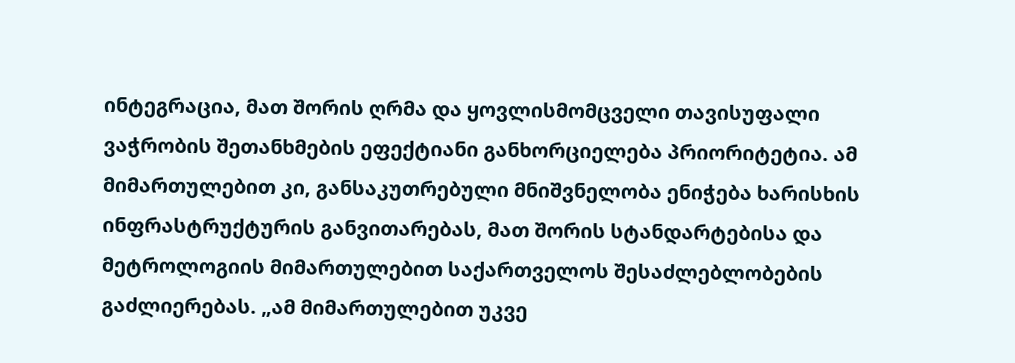ინტეგრაცია, მათ შორის ღრმა და ყოვლისმომცველი თავისუფალი ვაჭრობის შეთანხმების ეფექტიანი განხორციელება პრიორიტეტია. ამ მიმართულებით კი, განსაკუთრებული მნიშვნელობა ენიჭება ხარისხის ინფრასტრუქტურის განვითარებას, მათ შორის სტანდარტებისა და მეტროლოგიის მიმართულებით საქართველოს შესაძლებლობების გაძლიერებას. „ამ მიმართულებით უკვე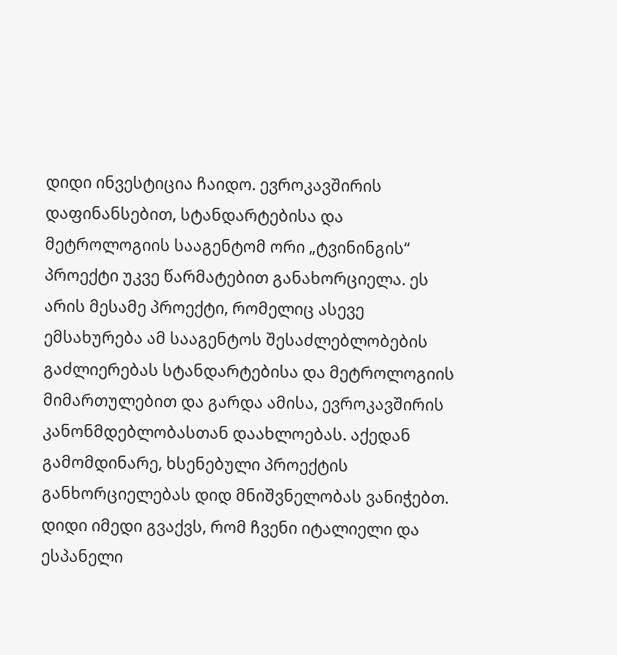დიდი ინვესტიცია ჩაიდო. ევროკავშირის დაფინანსებით, სტანდარტებისა და მეტროლოგიის სააგენტომ ორი „ტვინინგის“ პროექტი უკვე წარმატებით განახორციელა. ეს არის მესამე პროექტი, რომელიც ასევე ემსახურება ამ სააგენტოს შესაძლებლობების გაძლიერებას სტანდარტებისა და მეტროლოგიის მიმართულებით და გარდა ამისა, ევროკავშირის კანონმდებლობასთან დაახლოებას. აქედან გამომდინარე, ხსენებული პროექტის განხორციელებას დიდ მნიშვნელობას ვანიჭებთ. დიდი იმედი გვაქვს, რომ ჩვენი იტალიელი და ესპანელი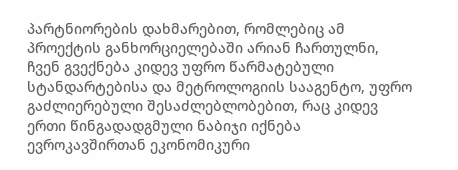პარტნიორების დახმარებით, რომლებიც ამ პროექტის განხორციელებაში არიან ჩართულნი, ჩვენ გვექნება კიდევ უფრო წარმატებული სტანდარტებისა და მეტროლოგიის სააგენტო, უფრო გაძლიერებული შესაძლებლობებით, რაც კიდევ ერთი წინგადადგმული ნაბიჯი იქნება ევროკავშირთან ეკონომიკური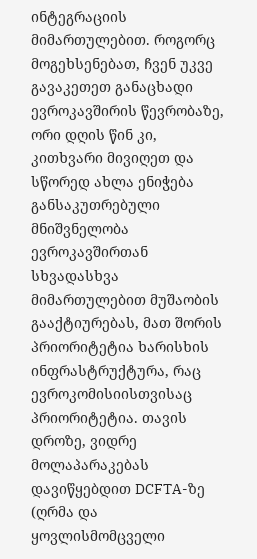ინტეგრაციის მიმართულებით. როგორც მოგეხსენებათ, ჩვენ უკვე გავაკეთეთ განაცხადი ევროკავშირის წევრობაზე, ორი დღის წინ კი, კითხვარი მივიღეთ და სწორედ ახლა ენიჭება განსაკუთრებული მნიშვნელობა ევროკავშირთან სხვადასხვა მიმართულებით მუშაობის გააქტიურებას, მათ შორის პრიორიტეტია ხარისხის ინფრასტრუქტურა, რაც ევროკომისიისთვისაც პრიორიტეტია. თავის დროზე, ვიდრე მოლაპარაკებას დავიწყებდით DCFTA-ზე (ღრმა და ყოვლისმომცველი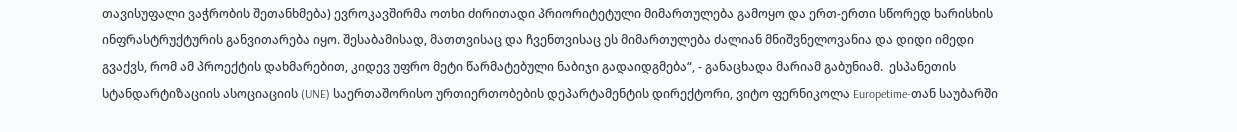თავისუფალი ვაჭრობის შეთანხმება) ევროკავშირმა ოთხი ძირითადი პრიორიტეტული მიმართულება გამოყო და ერთ-ერთი სწორედ ხარისხის ინფრასტრუქტურის განვითარება იყო. შესაბამისად, მათთვისაც და ჩვენთვისაც ეს მიმართულება ძალიან მნიშვნელოვანია და დიდი იმედი გვაქვს, რომ ამ პროექტის დახმარებით, კიდევ უფრო მეტი წარმატებული ნაბიჯი გადაიდგმება“, - განაცხადა მარიამ გაბუნიამ.  ესპანეთის სტანდარტიზაციის ასოციაციის (UNE) საერთაშორისო ურთიერთობების დეპარტამენტის დირექტორი, ვიტო ფერნიკოლა Europetime-თან საუბარში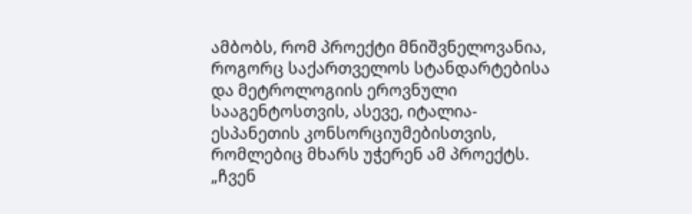ამბობს, რომ პროექტი მნიშვნელოვანია, როგორც საქართველოს სტანდარტებისა და მეტროლოგიის ეროვნული სააგენტოსთვის, ასევე, იტალია-ესპანეთის კონსორციუმებისთვის, რომლებიც მხარს უჭერენ ამ პროექტს. „ჩვენ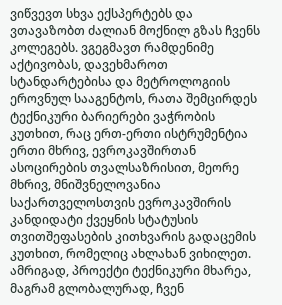ვიწვევთ სხვა ექსპერტებს და ვთავაზობთ ძალიან მოქნილ გზას ჩვენს კოლეგებს. ვგეგმავთ რამდენიმე აქტივობას, დავეხმაროთ სტანდარტებისა და მეტროლოგიის ეროვნულ სააგენტოს, რათა შემცირდეს ტექნიკური ბარიერები ვაჭრობის კუთხით, რაც ერთ-ერთი ისტრუმენტია ერთი მხრივ, ევროკავშირთან ასოცირების თვალსაზრისით, მეორე მხრივ, მნიშვნელოვანია საქართველოსთვის ევროკავშირის კანდიდატი ქვეყნის სტატუსის თვითშეფასების კითხვარის გადაცემის კუთხით, რომელიც ახლახან ვიხილეთ. ამრიგად, პროექტი ტექნიკური მხარეა, მაგრამ გლობალურად, ჩვენ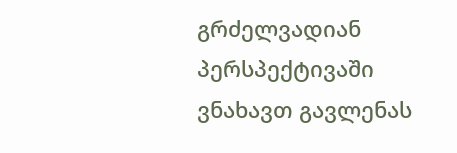გრძელვადიან პერსპექტივაში ვნახავთ გავლენას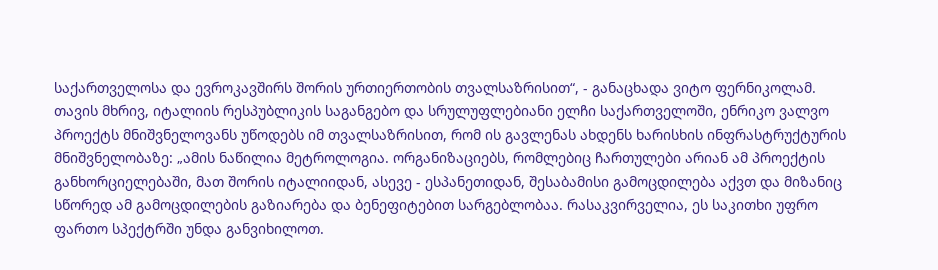საქართველოსა და ევროკავშირს შორის ურთიერთობის თვალსაზრისით“, - განაცხადა ვიტო ფერნიკოლამ.  თავის მხრივ, იტალიის რესპუბლიკის საგანგებო და სრულუფლებიანი ელჩი საქართველოში, ენრიკო ვალვო პროექტს მნიშვნელოვანს უწოდებს იმ თვალსაზრისით, რომ ის გავლენას ახდენს ხარისხის ინფრასტრუქტურის მნიშვნელობაზე: „ამის ნაწილია მეტროლოგია. ორგანიზაციებს, რომლებიც ჩართულები არიან ამ პროექტის განხორციელებაში, მათ შორის იტალიიდან, ასევე - ესპანეთიდან, შესაბამისი გამოცდილება აქვთ და მიზანიც სწორედ ამ გამოცდილების გაზიარება და ბენეფიტებით სარგებლობაა. რასაკვირველია, ეს საკითხი უფრო ფართო სპექტრში უნდა განვიხილოთ.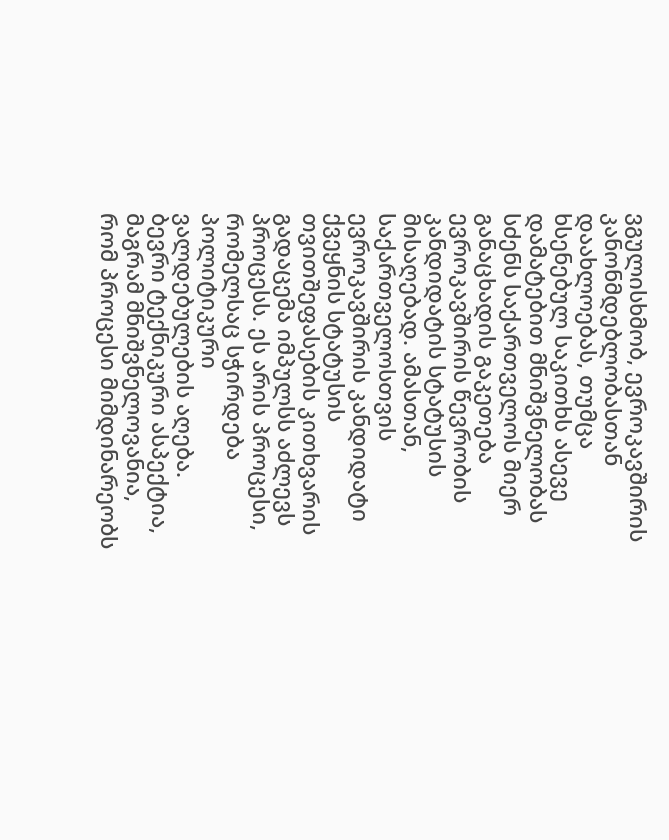ვგულისხმობ, ევროკავშირის კანონმდებლობასთან დაახლოებას, თუმცა ხსენებულ საკითხს ასევე დამატებით მნიშვნელობას სძენს საქართველოს მიერ განაცხადის გაკეთება ევროკავშირის წევრობის კანდიდატის სტატუსის მისაღებად. ამასთან, საქართველოსთვის ევროკავშირის კანდიდატი ქვეყნის სტატუსის თვითშეფასების კითხვარის გადაცემა იმპულსს აძლევს პროცესს. ეს არის პროცესი, რომელსაც სჭირდება პოლიტიკური ვალდებულების აღება. ბევრი ტექნიკური ასპექტია, მაგრამ მნიშვნელოვანია, რომ პროცესი მიმდინარეობს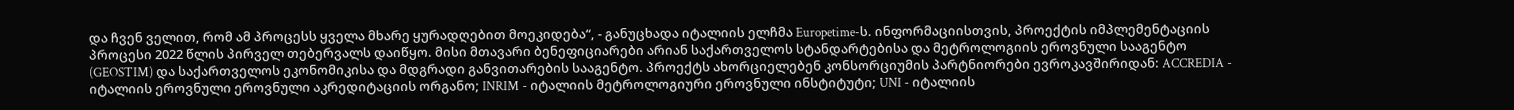და ჩვენ ველით, რომ ამ პროცესს ყველა მხარე ყურადღებით მოეკიდება“, - განუცხადა იტალიის ელჩმა Europetime-ს. ინფორმაციისთვის, პროექტის იმპლემენტაციის პროცესი 2022 წლის პირველ თებერვალს დაიწყო. მისი მთავარი ბენეფიციარები არიან საქართველოს სტანდარტებისა და მეტროლოგიის ეროვნული სააგენტო (GEOSTIM) და საქართველოს ეკონომიკისა და მდგრადი განვითარების სააგენტო. პროექტს ახორციელებენ კონსორციუმის პარტნიორები ევროკავშირიდან: ACCREDIA - იტალიის ეროვნული ეროვნული აკრედიტაციის ორგანო; INRIM - იტალიის მეტროლოგიური ეროვნული ინსტიტუტი; UNI - იტალიის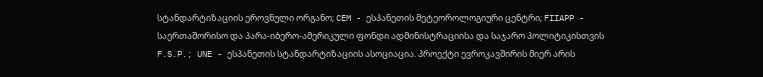სტანდარტიზაციის ეროვნული ორგანო; CEM - ესპანეთის მეტეოროლოგიური ცენტრი; FIIAPP - საერთაშორისო და პარა-იბერო-ამერიკული ფონდი ადმინისტრაციისა და საჯარო პოლიტიკისთვის F.S.P.; UNE - ესპანეთის სტანდარტიზაციის ასოციაცია. პროექტი ევროკავშირის მიერ არის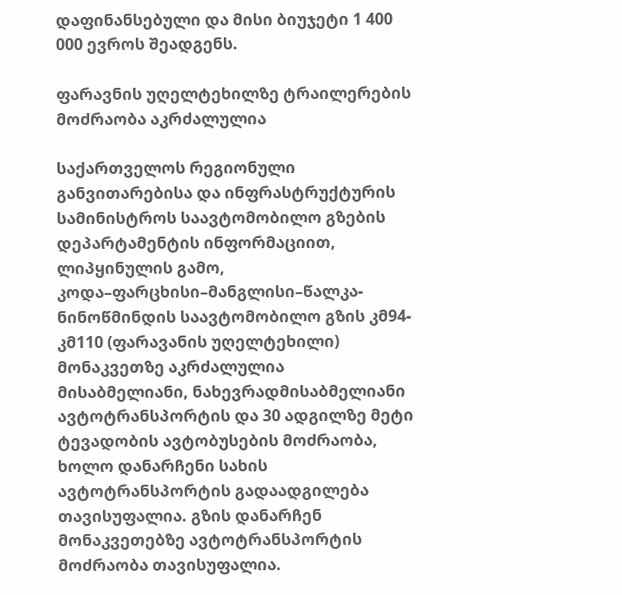დაფინანსებული და მისი ბიუჯეტი 1 400 000 ევროს შეადგენს.

ფარავნის უღელტეხილზე ტრაილერების მოძრაობა აკრძალულია

საქართველოს რეგიონული განვითარებისა და ინფრასტრუქტურის სამინისტროს საავტომობილო გზების დეპარტამენტის ინფორმაციით, ლიპყინულის გამო, კოდა–ფარცხისი–მანგლისი–წალკა-ნინოწმინდის საავტომობილო გზის კმ94-კმ110 (ფარავანის უღელტეხილი) მონაკვეთზე აკრძალულია მისაბმელიანი, ნახევრადმისაბმელიანი ავტოტრანსპორტის და 30 ადგილზე მეტი ტევადობის ავტობუსების მოძრაობა, ხოლო დანარჩენი სახის ავტოტრანსპორტის გადაადგილება თავისუფალია. გზის დანარჩენ მონაკვეთებზე ავტოტრანსპორტის მოძრაობა თავისუფალია.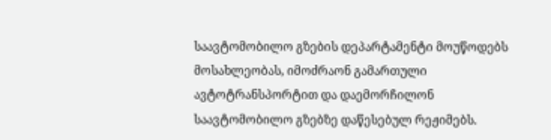საავტომობილო გზების დეპარტამენტი მოუწოდებს მოსახლეობას, იმოძრაონ გამართული ავტოტრანსპორტით და დაემორჩილონ საავტომობილო გზებზე დაწესებულ რეჟიმებს.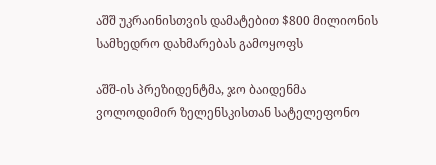აშშ უკრაინისთვის დამატებით $800 მილიონის სამხედრო დახმარებას გამოყოფს

აშშ-ის პრეზიდენტმა, ჯო ბაიდენმა ვოლოდიმირ ზელენსკისთან სატელეფონო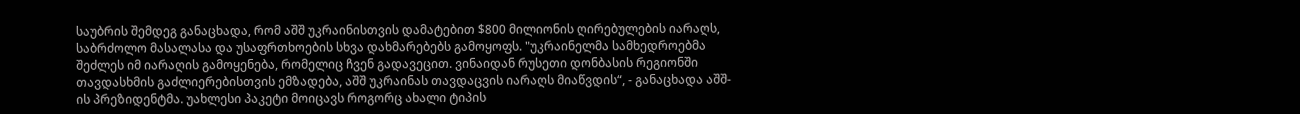საუბრის შემდეგ განაცხადა, რომ აშშ უკრაინისთვის დამატებით $800 მილიონის ღირებულების იარაღს, საბრძოლო მასალასა და უსაფრთხოების სხვა დახმარებებს გამოყოფს. "უკრაინელმა სამხედროებმა შეძლეს იმ იარაღის გამოყენება, რომელიც ჩვენ გადავეცით. ვინაიდან რუსეთი დონბასის რეგიონში თავდასხმის გაძლიერებისთვის ემზადება, აშშ უკრაინას თავდაცვის იარაღს მიაწვდის“, - განაცხადა აშშ-ის პრეზიდენტმა. უახლესი პაკეტი მოიცავს როგორც ახალი ტიპის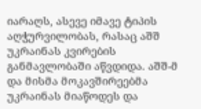იარაღს, ასევე იმავე ტიპის აღჭურვილობას, რასაც აშშ უკრაინას კვირების განმავლობაში აწვდიდა. აშშ-მ და მისმა მოკავშირეებმა უკრაინას მიაწოდეს და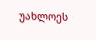უახლოეს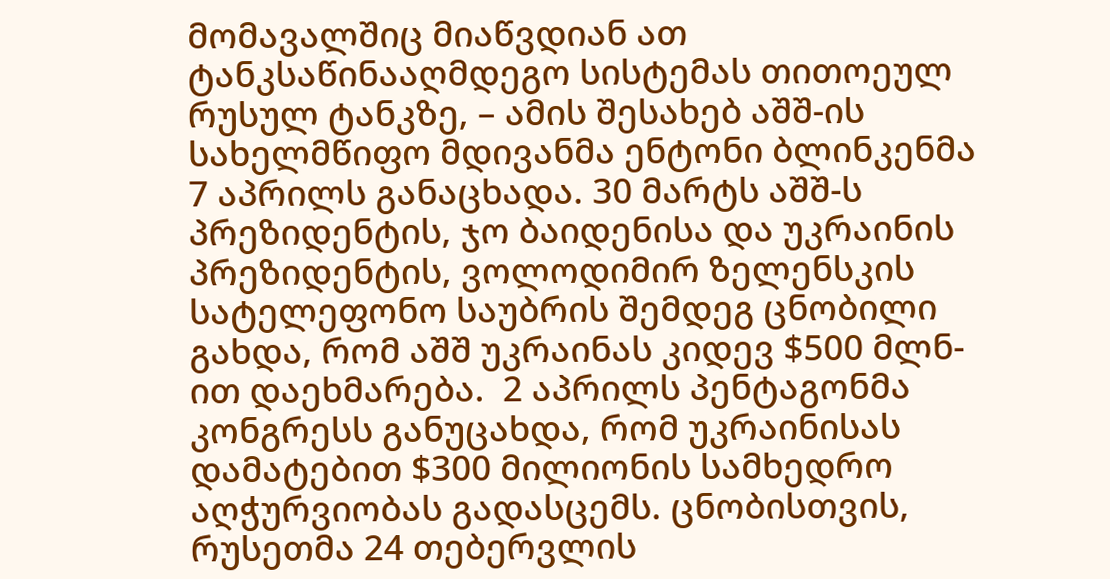მომავალშიც მიაწვდიან ათ ტანკსაწინააღმდეგო სისტემას თითოეულ რუსულ ტანკზე, – ამის შესახებ აშშ-ის სახელმწიფო მდივანმა ენტონი ბლინკენმა 7 აპრილს განაცხადა. 30 მარტს აშშ-ს პრეზიდენტის, ჯო ბაიდენისა და უკრაინის პრეზიდენტის, ვოლოდიმირ ზელენსკის სატელეფონო საუბრის შემდეგ ცნობილი გახდა, რომ აშშ უკრაინას კიდევ $500 მლნ-ით დაეხმარება.  2 აპრილს პენტაგონმა კონგრესს განუცახდა, რომ უკრაინისას დამატებით $300 მილიონის სამხედრო აღჭურვიობას გადასცემს. ცნობისთვის, რუსეთმა 24 თებერვლის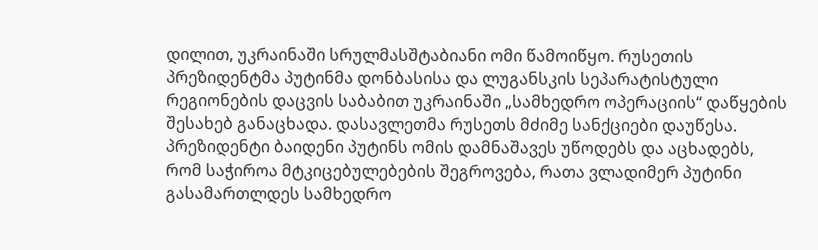დილით, უკრაინაში სრულმასშტაბიანი ომი წამოიწყო. რუსეთის პრეზიდენტმა პუტინმა დონბასისა და ლუგანსკის სეპარატისტული რეგიონების დაცვის საბაბით უკრაინაში „სამხედრო ოპერაციის“ დაწყების შესახებ განაცხადა. დასავლეთმა რუსეთს მძიმე სანქციები დაუწესა. პრეზიდენტი ბაიდენი პუტინს ომის დამნაშავეს უწოდებს და აცხადებს, რომ საჭიროა მტკიცებულებების შეგროვება, რათა ვლადიმერ პუტინი გასამართლდეს სამხედრო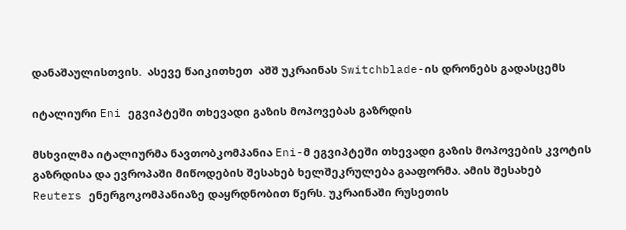დანაშაულისთვის.  ასევე წაიკითხეთ  აშშ უკრაინას Switchblade-ის დრონებს გადასცემს

იტალიური Eni ეგვიპტეში თხევადი გაზის მოპოვებას გაზრდის

მსხვილმა იტალიურმა ნავთობკომპანია Eni-მ ეგვიპტეში თხევადი გაზის მოპოვების კვოტის გაზრდისა და ევროპაში მიწოდების შესახებ ხელშეკრულება გააფორმა. ამის შესახებ Reuters ენერგოკომპანიაზე დაყრდნობით წერს. უკრაინაში რუსეთის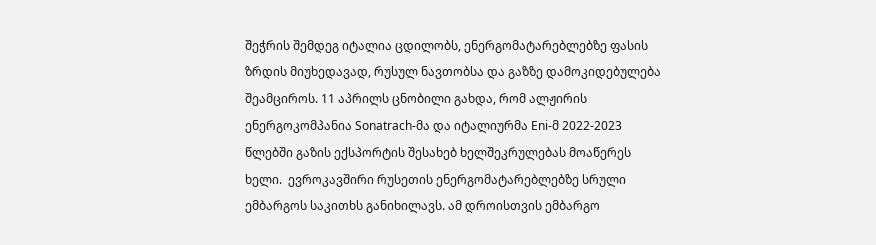შეჭრის შემდეგ იტალია ცდილობს, ენერგომატარებლებზე ფასის ზრდის მიუხედავად, რუსულ ნავთობსა და გაზზე დამოკიდებულება შეამციროს. 11 აპრილს ცნობილი გახდა, რომ ალჟირის ენერგოკომპანია Sonatrach-მა და იტალიურმა Eni-მ 2022-2023 წლებში გაზის ექსპორტის შესახებ ხელშეკრულებას მოაწერეს ხელი.  ევროკავშირი რუსეთის ენერგომატარებლებზე სრული ემბარგოს საკითხს განიხილავს. ამ დროისთვის ემბარგო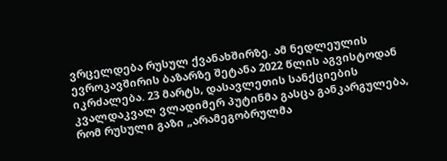ვრცელდება რუსულ ქვანახშირზე. ამ ნედლეულის ევროკავშირის ბაზარზე შეტანა 2022 წლის აგვისტოდან იკრძალება. 23 მარტს, დასავლეთის სანქციების კვალდაკვალ ვლადიმერ პუტინმა გასცა განკარგულება, რომ რუსული გაზი „არამეგობრულმა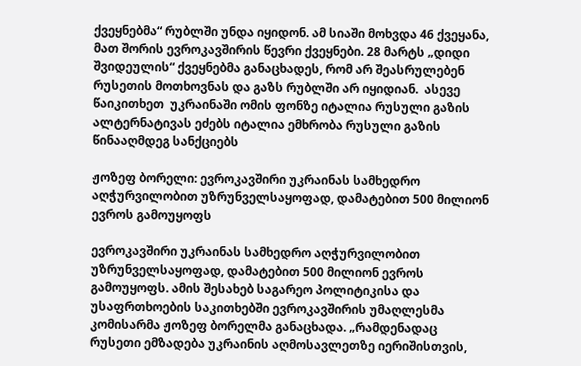ქვეყნებმა“ რუბლში უნდა იყიდონ. ამ სიაში მოხვდა 46 ქვეყანა, მათ შორის ევროკავშირის წევრი ქვეყნები. 28 მარტს „დიდი შვიდეულის“ ქვეყნებმა განაცხადეს, რომ არ შეასრულებენ რუსეთის მოთხოვნას და გაზს რუბლში არ იყიდიან.  ასევე წაიკითხეთ  უკრაინაში ომის ფონზე იტალია რუსული გაზის ალტერნატივას ეძებს იტალია ემხრობა რუსული გაზის წინააღმდეგ სანქციებს

ჟოზეფ ბორელი: ევროკავშირი უკრაინას სამხედრო აღჭურვილობით უზრუნველსაყოფად, დამატებით 500 მილიონ ევროს გამოუყოფს

ევროკავშირი უკრაინას სამხედრო აღჭურვილობით უზრუნველსაყოფად, დამატებით 500 მილიონ ევროს გამოუყოფს. ამის შესახებ საგარეო პოლიტიკისა და უსაფრთხოების საკითხებში ევროკავშირის უმაღლესმა კომისარმა ჟოზეფ ბორელმა განაცხადა. „რამდენადაც რუსეთი ემზადება უკრაინის აღმოსავლეთზე იერიშისთვის,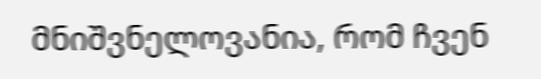მნიშვნელოვანია, რომ ჩვენ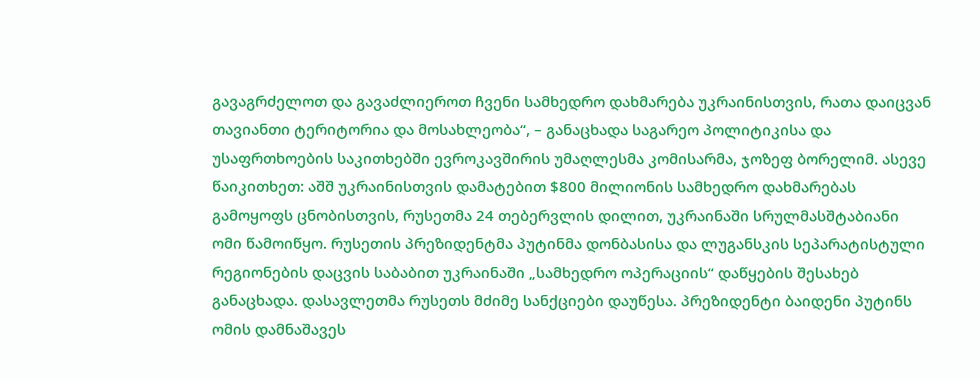გავაგრძელოთ და გავაძლიეროთ ჩვენი სამხედრო დახმარება უკრაინისთვის, რათა დაიცვან თავიანთი ტერიტორია და მოსახლეობა“, – განაცხადა საგარეო პოლიტიკისა და უსაფრთხოების საკითხებში ევროკავშირის უმაღლესმა კომისარმა, ჯოზეფ ბორელიმ. ასევე წაიკითხეთ: აშშ უკრაინისთვის დამატებით $800 მილიონის სამხედრო დახმარებას გამოყოფს ცნობისთვის, რუსეთმა 24 თებერვლის დილით, უკრაინაში სრულმასშტაბიანი ომი წამოიწყო. რუსეთის პრეზიდენტმა პუტინმა დონბასისა და ლუგანსკის სეპარატისტული რეგიონების დაცვის საბაბით უკრაინაში „სამხედრო ოპერაციის“ დაწყების შესახებ განაცხადა. დასავლეთმა რუსეთს მძიმე სანქციები დაუწესა. პრეზიდენტი ბაიდენი პუტინს ომის დამნაშავეს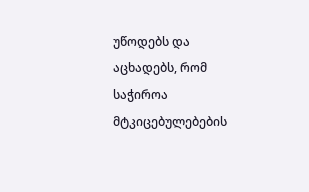უწოდებს და აცხადებს, რომ საჭიროა მტკიცებულებების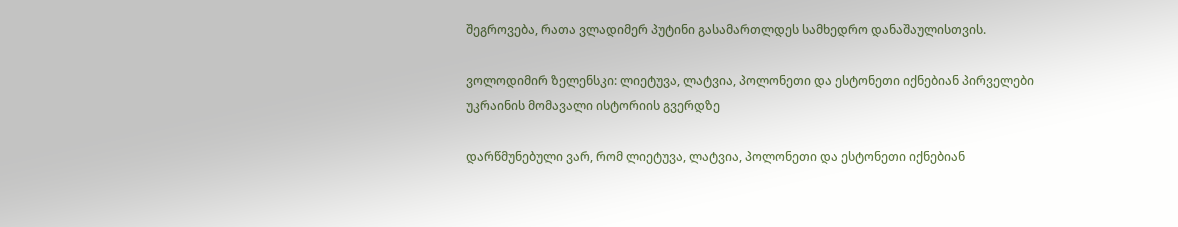შეგროვება, რათა ვლადიმერ პუტინი გასამართლდეს სამხედრო დანაშაულისთვის.

ვოლოდიმირ ზელენსკი: ლიეტუვა, ლატვია, პოლონეთი და ესტონეთი იქნებიან პირველები უკრაინის მომავალი ისტორიის გვერდზე

დარწმუნებული ვარ, რომ ლიეტუვა, ლატვია, პოლონეთი და ესტონეთი იქნებიან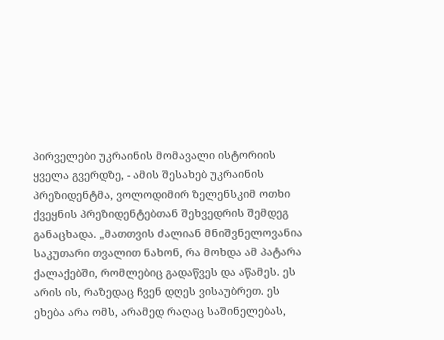პირველები უკრაინის მომავალი ისტორიის ყველა გვერდზე, - ამის შესახებ უკრაინის პრეზიდენტმა, ვოლოდიმირ ზელენსკიმ ოთხი ქვეყნის პრეზიდენტებთან შეხვედრის შემდეგ განაცხადა. „მათთვის ძალიან მნიშვნელოვანია საკუთარი თვალით ნახონ, რა მოხდა ამ პატარა ქალაქებში, რომლებიც გადაწვეს და აწამეს. ეს არის ის, რაზედაც ჩვენ დღეს ვისაუბრეთ. ეს ეხება არა ომს, არამედ რაღაც საშინელებას,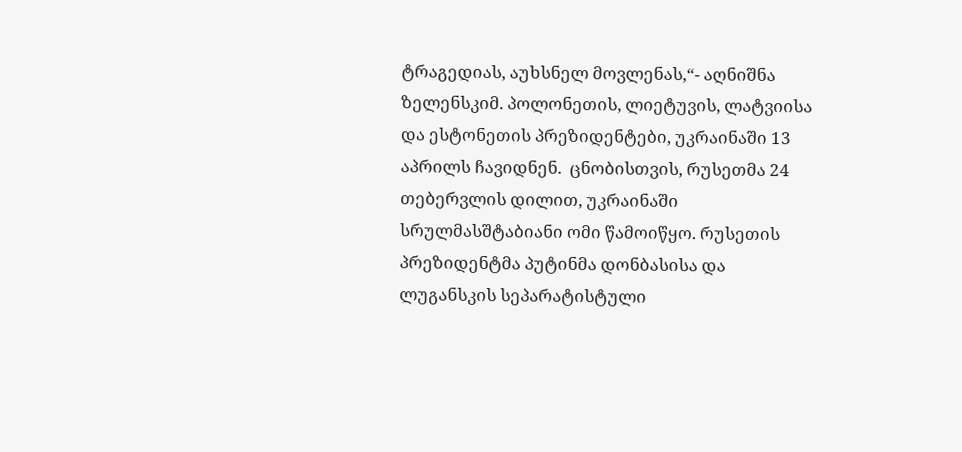ტრაგედიას, აუხსნელ მოვლენას,“- აღნიშნა ზელენსკიმ. პოლონეთის, ლიეტუვის, ლატვიისა და ესტონეთის პრეზიდენტები, უკრაინაში 13 აპრილს ჩავიდნენ.  ცნობისთვის, რუსეთმა 24 თებერვლის დილით, უკრაინაში სრულმასშტაბიანი ომი წამოიწყო. რუსეთის პრეზიდენტმა პუტინმა დონბასისა და ლუგანსკის სეპარატისტული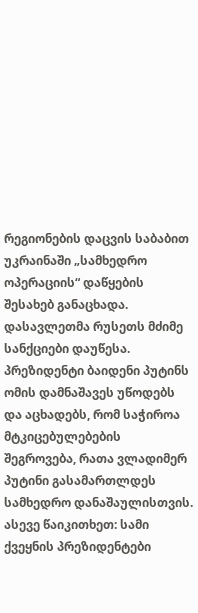რეგიონების დაცვის საბაბით უკრაინაში „სამხედრო ოპერაციის“ დაწყების შესახებ განაცხადა. დასავლეთმა რუსეთს მძიმე სანქციები დაუწესა. პრეზიდენტი ბაიდენი პუტინს ომის დამნაშავეს უწოდებს და აცხადებს, რომ საჭიროა მტკიცებულებების შეგროვება, რათა ვლადიმერ პუტინი გასამართლდეს სამხედრო დანაშაულისთვის. ასევე წაიკითხეთ: სამი ქვეყნის პრეზიდენტები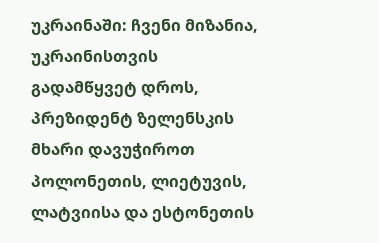უკრაინაში: ჩვენი მიზანია, უკრაინისთვის გადამწყვეტ დროს, პრეზიდენტ ზელენსკის მხარი დავუჭიროთ პოლონეთის, ლიეტუვის, ლატვიისა და ესტონეთის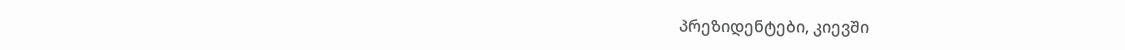პრეზიდენტები, კიევში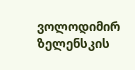ვოლოდიმირ ზელენსკის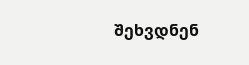შეხვდნენ